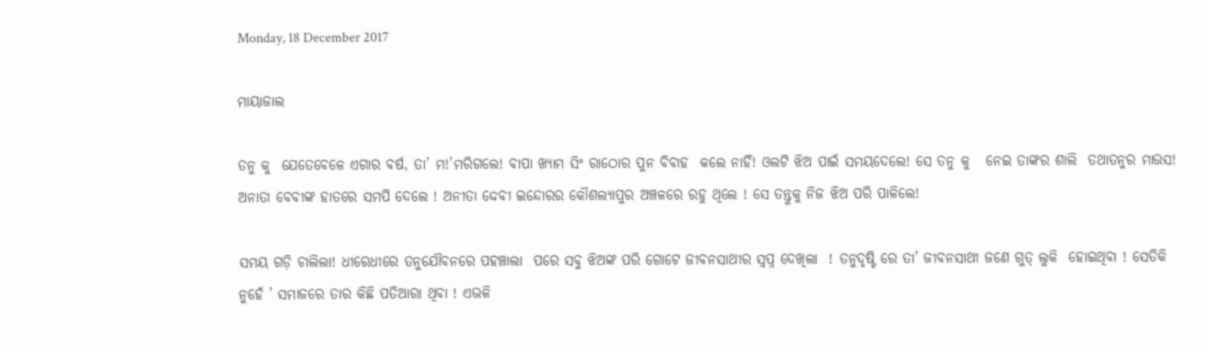Monday, 18 December 2017

ମାୟାଜାଲ

ତନୁ କୁ  ଯେତେବେଳେ ଏଗାର ବର୍ଷ, ତା’ ମ!’ମରିଗଲେ! ବାପା ଖ୍ୟାମ ସିଂ ରାଠୋର ପୁନ ବିବାହ  କଲେ ନାହିଁ! ଓଲଟି ଝିଅ ପାଇଁ ସମୟଦେଲେ! ସେ ତନୁ କୁ   ନେଇ ତାଙ୍କର ଶାଲି  ତଥାତନୁର ମାଉସ! ଅନାତା ବେବୀଙ୍କ ହାତରେ ସମପି ଦେଲେ ! ଅନୀତା ଦ୍ଦେବୀ ଇନ୍ଦୋରର କୌଶଲ୍ୟାପୁର ଅଞ୍ଚଳରେ ରହୁ ଥିଲେ ! ସେ ତନ୍ତୁକୁ ନିଜ ଝିଅ ପରି ପାଳିଲେ!

ସମୟ ଗଡ଼ି ଚାଲିଲା! ଧୀରେଧୀରେ ତନୁଯୌବନରେ ପହଞ୍ଚାଲା  ପରେ ସବୁ ଝିଅଙ୍କ ପରି ଗୋଟେ ଜୀବନସାଥୀର ସ୍ବପ୍ନ ଦେଖିଲା  ! ତନୁଦୃଷ୍ଟି ରେ ତା’ ଜୀବନସାଥୀ ଜଣେ ଗୁତ୍ ଲୁକି  ହୋଇଥିବା ! ସେତିକି ନୁହେଁ ’ ସମାଜରେ ତାର କିଛି ପତିଆରା ଥିବା ! ଏଭଳି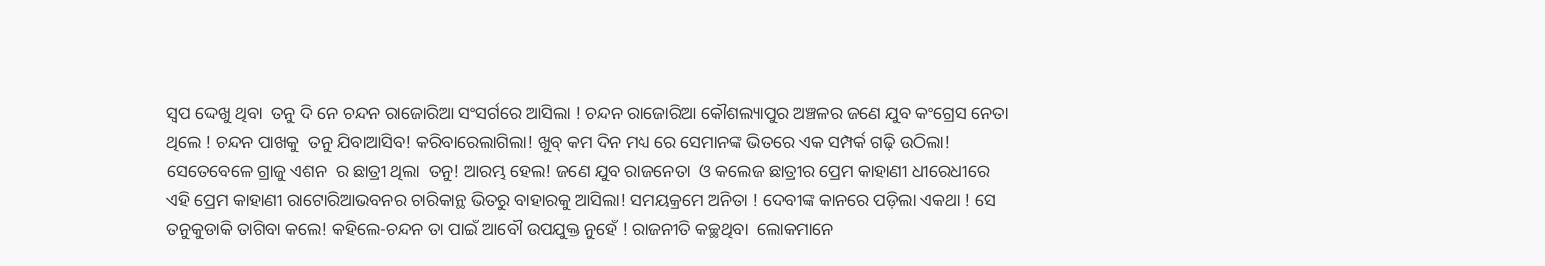ସ୍ୱପ ଦ୍ଦେଖୁ ଥିବା  ତନୁ ଦି ନେ ଚନ୍ଦନ ରାଜୋରିଆ ସଂସର୍ଗରେ ଆସିଲା ! ଚନ୍ଦନ ରାଜୋରିଆ କୌଶଲ୍ୟାପୁର ଅଞ୍ଚଳର ଜଣେ ଯୁବ କଂଗ୍ରେସ ନେତା ଥିଲେ ! ଚନ୍ଦନ ପାଖକୁ  ତନୁ ଯିବାଆସିବ! କରିବାରେଲାଗିଲା! ଖୁବ୍ କମ ଦିନ ମଧ୍ୟ ରେ ସେମାନଙ୍କ ଭିତରେ ଏକ ସମ୍ପର୍କ ଗଢ଼ି ଉଠିଲା! ସେତେବେଳେ ଗ୍ରାଜୁ ଏଶନ  ର ଛାତ୍ରୀ ଥିଲା  ତନୁ! ଆରମ୍ଭ ହେଲ! ଜଣେ ଯୁବ ରାଜନେତା  ଓ କଲେଜ ଛାତ୍ରୀର ପ୍ରେମ କାହାଣୀ ଧୀରେଧୀରେ ଏହି ପ୍ରେମ କାହାଣୀ ରାଟୋରିଆଭବନର ଚାରିକାନ୍ଥ ଭିତରୁ ବାହାରକୁ ଆସିଲା! ସମୟକ୍ରମେ ଅନିତା ! ଦେବୀଙ୍କ କାନରେ ପଡ଼ିଲା ଏକଥା ! ସେ ତନୁକୁଡାକି ତାଗିବା କଲେ! କହିଲେ-ଚନ୍ଦନ ତା ପାଇଁ ଆବୌ ଉପଯୁକ୍ତ ନୁହେଁ ! ରାଜନୀତି କଚ୍ଛଥିବା  ଲୋକମାନେ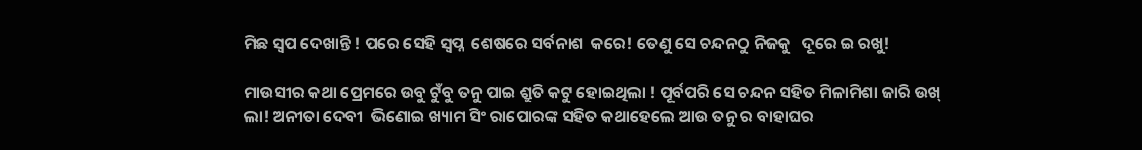ମିଛ ସ୍ଵପ ଦେଖାନ୍ତି ! ପରେ ସେହି ସ୍ବପ୍ନ  ଶେଷରେ ସର୍ବନାଶ  କରେ! ତେଣୁ ସେ ଚନ୍ଦନଠୁ ନିଜକୁ   ଦୂରେ ଇ ରଖୁ!

ମାଉସୀର କଥା ପ୍ରେମରେ ଉବୁ ଟୁଁବୁ ତନୁ ପାଇ ଶ୍ରୁତି କଟୁ ହୋଇଥିଲା ! ପୂର୍ବପରି ସେ ଚନ୍ଦନ ସହିତ ମିଳାମିଶା ଜାରି ଉଖ୍ ଲା! ଅନୀତା ଦେବୀ  ଭିଣୋଇ ଖ୍ୟାମ ସିଂ ରାପୋରଙ୍କ ସହିତ କଥାହେଲେ ଆଉ ତନୁ ର ବାହାଘର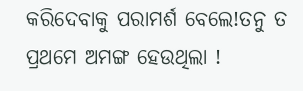କରିଦେବାକୁ ପରାମର୍ଶ ବେଲେ!ତନୁ ତ ପ୍ରଥମେ ଅମଙ୍ଗ ହେଉଥିଲା !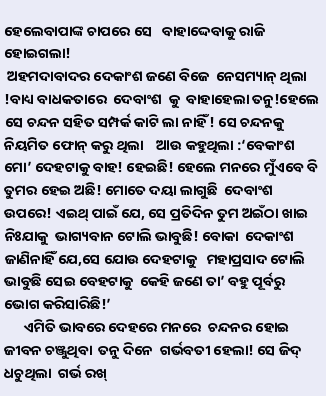ହେଲେବାପାଙ୍କ ଚାପରେ ସେ   ବାହାଦ୍ଦେବାକୁ ରାଜି ହୋଇଗଲା!
 ଅହମଦାବାଦର ଦେକାଂଶ ଜଣେ ବିଜେ  ନେସମ୍ୟାନ୍ ଥିଲା !ବାଧ୍ୟ ବାଧକତାରେ  ଦେବାଂଶ  କୁ  ବାହାହେଲା ତନୁ!ହେଲେ ସେ ଚନ୍ଦନ ସହିତ ସମ୍ପର୍କ କାଟି ଲା ନାହିଁ! ସେ ଚନ୍ଦନକୁ  ନିୟମିତ ଫୋନ୍ କରୁ ଥିଲା    ଆଉ କହୁଥିଲା :‘ବେକାଂଶ ମୋ’ ଦେହଟାକୁ ବାହ! ହେଇଛି! ହେଲେ ମନରେ ମୁଁଏବେ ବି ତୁମର ହେଇ ଅଛି! ମୋତେ ଦୟା ଲାଗୁଛି  ଦେବାଂଶ   ଉପରେ! ଏଇଥ୍ ପାଇଁ ଯେ, ସେ ପ୍ରତିଦିନ ତୁମ ଅଇଁଠା ଖାଇ ନିଃଯାକୁ  ଭାଗ୍ୟବାନ ଟୋଲି ଭାବୁଛି! ବୋକା  ଦେକାଂଶ ଜାଣିନାହିଁ ଯେ,ସେ ଯୋଉ ଦେହଟାକୁ   ମହାପ୍ରସାଦ ଟୋଲି ଭାବୁଛି ସେଇ ବେହଟାକୁ  କେହି ଜଣେ ତା’ ବହୁ ପୂର୍ବରୁ ଭୋଗ କରିସାରିଛି!’
      ଏମିତି ଭାବରେ ଦେହରେ ମନରେ  ଚନ୍ଦନର ହୋଇ ଜୀବନ ଚଞ୍ଜୁଥିବା  ତନୁ ଦିନେ  ଗର୍ଭବତୀ ହେଲା! ସେ ଜିଦ୍ ଧଚୁଥିଲା  ଗର୍ଭ ରଖ୍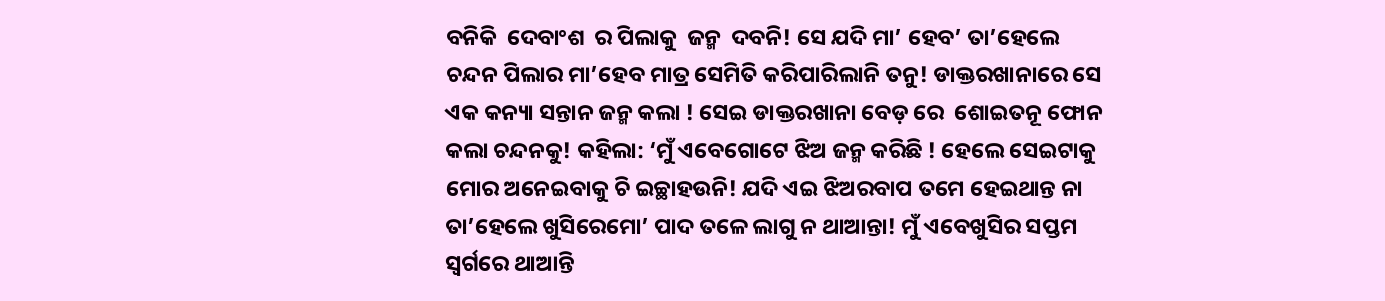ବନିକି  ଦେବାଂଶ  ର ପିଲାକୁ  ଜନ୍ମ  ଦବନି! ସେ ଯଦି ମା’ ହେବ’ ତା’ହେଲେ ଚନ୍ଦନ ପିଲାର ମା’ହେବ ମାତ୍ର ସେମିତି କରିପାରିଲାନି ତନୁ! ଡାକ୍ତରଖାନାରେ ସେ ଏକ କନ୍ୟା ସନ୍ତାନ ଜନ୍ମ କଲା ! ସେଇ ଡାକ୍ତରଖାନା ବେଡ଼ ରେ  ଶୋଇତନୂ ଫୋନ କଲା ଚନ୍ଦନକୁ! କହିଲା: ‘ମୁଁ ଏବେଗୋଟେ ଝିଅ ଜନ୍ମ କରିଛି ! ହେଲେ ସେଇଟାକୁ ମୋର ଅନେଇବାକୁ ଚି ଇଚ୍ଛାହଉନି! ଯଦି ଏଇ ଝିଅରବାପ ତମେ ହେଇଥାନ୍ତ ନା ତା’ହେଲେ ଖୁସିରେମୋ’ ପାଦ ତଳେ ଲାଗୁ ନ ଥାଆନ୍ତା! ମୁଁ ଏବେଖୁସିର ସପ୍ତମ ସ୍ୱର୍ଗରେ ଥାଆନ୍ତି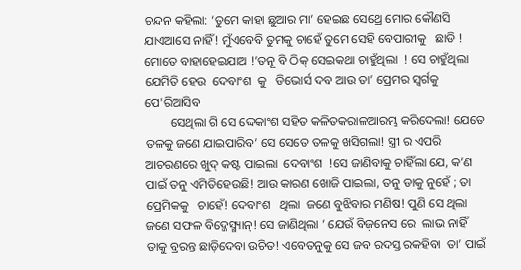ଚନ୍ଦନ କହିଲା: ‘ତୁମେ କାହା ଛୁଆର ମା’ ହେଇଛ ସେଥ୍ରେ ମୋର କୌଣସି ଯାଏଆସେ ନାହିଁ! ମୁଁଏବେବି ତୁମକୁ ଚାହେଁ ତୁମେ ସେହି ବେପାରୀକୁ   ଛାଡି ! ମୋତେ ବାହାହେଇଯାଅ !’ତନୂ ବି ଠିକ୍ ସେଇକଥା ଚାହୁଁଥିଲା  ! ସେ ଚାହୁଁଥିଲା  ଯେମିତି ହେଉ  ଦେବାଂଶ  କୁ   ଡିଭୋର୍ସ ଦବ ଆଉ ତା’ ପ୍ରେମର ସ୍ଵର୍ଗକୁ  ପେ'ରିଆସିବ
        ସେଥିଲା ଗି ସେ ଦ୍ଦେକାଂଶ ସହିତ କଳିତକରାଳଆରମ୍ଭ କରିଦେଲା! ଯେତେ ତଳକୁ ଜଣେ ଯାଇପାରିବ’ ସେ ସେତେ ତଳକୁ ଖସିଗଲା! ସ୍ତ୍ରୀ ର ଏପରି ଆଚରଣରେ ଖୁଦ୍ କଷ୍ଟ ପାଇଲା  ଦେବାଂଶ  !ସେ ଜାଣିବାକୁ ଚାହିଁଲା ଯେ, କ’ଣ ପାଇଁ ତନୁ ଏମିତିହେଉଛି! ଆଉ କାରଣ ଖୋଜି ପାଇଲା, ତନୁ ଡାକୁ ନୁହେଁ ; ତା ପ୍ରେମିକକୁ   ଚାହେଁ! ଦେବାଂଶ   ଥିଲା  ଜଣେ ବୁଝିବାର ମଣିଷ! ପୁଣି ସେ ଥିଲା  ଜଣେ ସଫଳ ବିଦ୍ଜେସ୍ମ୍ୟାନ୍! ସେ ଜାଣିଥିଲା ’ ଯେଉଁ ବିଜ଼ନେସ ରେ  ଲାଭ ନାହିଁ ତାକୁ ବ୍ରରନ୍ତ ଛାଡ଼ିଦେବା ଉଚିତ! ଏବେତନୁକୁ ସେ ଜବ ରଦସ୍ତ ରକହିବା  ତା’ ପାଇଁ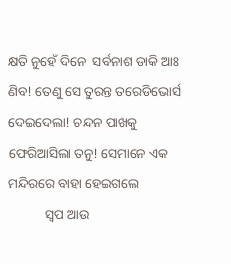କ୍ଷତି ନୁହେଁ ଦିନେ  ସର୍ବନାଶ ଡାକି ଆଃ ଣିବ! ତେଣୁ ସେ ତୁରନ୍ତ ତରେଡିଭୋର୍ସ ଦେଇଦେଲା! ଚନ୍ଦନ ପାଖକୁ ଫେରିଆସିଲା ତନୁ! ସେମାନେ ଏକ ମନ୍ଦିରରେ ବାହା ହେଇଗଲେ
           ସ୍ଵପ ଆଉ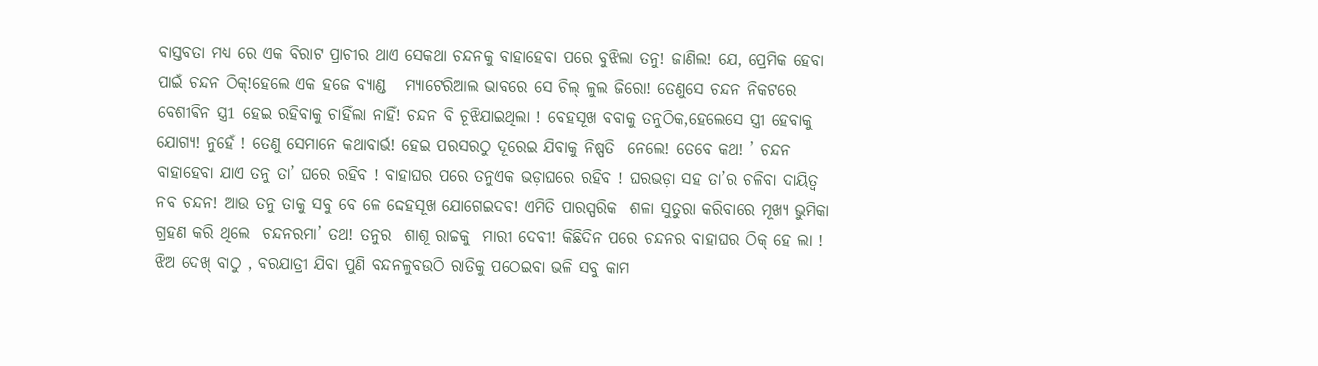ବାସ୍ତବତା ମଧ୍ୟ ରେ ଏକ ବିରାଟ ପ୍ରାଚୀର ଥାଏ ସେକଥା ଚନ୍ଦନକୁ ବାହାହେବା ପରେ ବୁଝିଲା ତନୁ! ଜାଣିଲ! ଯେ, ପ୍ରେମିକ ହେବା ପାଇଁ ଚନ୍ଦନ ଠିକ୍!ହେଲେ ଏକ ହଜେ ବ୍ୟାଣ୍ଡ   ମ୍ୟାଟେରିଆଲ ଭାବରେ ସେ ଚିଲ୍ ଳୁଲ ଜିରୋ! ତେଣୁସେ ଚନ୍ଦନ ନିକଟରେ ବେଶୀଵିନ ସ୍ତ୍ର1 ହେଇ ରହିବାକୁ ଚାହିଁଲା ନାହିଁ! ଚନ୍ଦନ ବି ଚୂଝିଯାଇଥିଲା ! ବେହସୂଖ ବବାକୁ ତନୁଠିକ,ହେଲେସେ ସ୍ତ୍ରୀ ହେବାକୁ ଯୋଗ୍ୟ! ନୁହେଁ ! ତେଣୁ ସେମାନେ କଥାବାର୍ଭ! ହେଇ ପରସରଠୁ ଦୂରେଇ ଯିବାକୁ ନିଷ୍ପତି  ନେଲେ! ତେବେ କଥ! ’ ଚନ୍ଦନ ବାହାହେବା ଯାଏ ତନୁ ତା’ ଘରେ ରହିବ ! ବାହାଘର ପରେ ତନୁଏକ ଭଡ଼ାଘରେ ରହିବ ! ଘରଭଡ଼ା ସହ ତା’ର ଚଳିବା ଦାୟିତ୍ଵ ନବ ଚନ୍ଦନ! ଆଉ ତନୁ ତାକୁ ସବୁ ବେ ଳେ ଦ୍ଦେହସୂଖ ଯୋଗେଇଦବ! ଏମିତି ପାରସ୍ପରିକ  ଶଳା ସୁତୁରା କରିବାରେ ମୂଖ୍ୟ ଭୁମିକା ଗ୍ରହଣ କରି ଥିଲେ  ଚନ୍ଦନରମା’ ତଥ! ତନୁର  ଶାଶୂ ରାଚ୍ଚକୁ  ମାରୀ ଦେବୀ! କିଛିଦିନ ପରେ ଚନ୍ଦନର ବାହାଘର ଠିକ୍ ହେ ଲା ! ଝିଅ ଦେଖ୍ ବାଠୁ , ବରଯାତ୍ରୀ ଯିବା ପୁଣି ବନ୍ଦନଳୁବଉଠି ରାତିକୁ ପଠେଇବା ଭଳି ସବୁ କାମ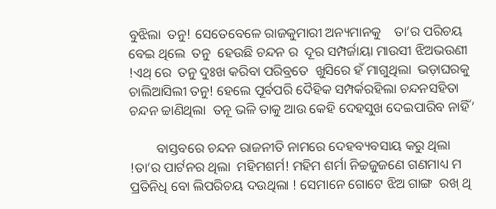ବୁଝିଲା  ତନୁ! ସେତେବେଳେ ରାଜକୁମାରୀ ଅନ୍ୟମାନକୁ    ତା’ର ପରିଚୟ ବେଇ ଥିଲେ  ତନୁ  ହେଉଛି ଚନ୍ଦନ ର  ଦୂର ସମ୍ପର୍ଜାୟା ମାଉସୀ ଝିଅଭଉଣୀ !ଏଥ୍ ରେ  ତନୁ ଦୁଃଖ କରିବା ପରିବ୍ରତେ  ଖୁସିରେ ହଁ ମାଗୁଥିଲା  ଭଡ଼ାଘରକୁ   ଚାଲିଆସିଲୀ ତନୁ! ହେଲେ ପୂର୍ବପରି ଦୈହିକ ସମ୍ପର୍କରହିଲା ଚନ୍ଦନସହିତା ଚନ୍ଦନ ଚ୍ଚାଣିଥିଲା  ତନୂ ଭଳି ତାକୁ ଆଉ କେହି ଦେହସୁଖ ଦେଇପାରିବ ନାହିଁ’

        ବାସ୍ତବରେ ଚନ୍ଦନ ରାଜନୀତି ନାମରେ ଦେହବ୍ୟବସାୟ କରୁ ଥିଲା  !ତା’ର ପାର୍ଟନର ଥିଲା  ମହିମଶର୍ମ! ମହିମ ଶର୍ମା ନିଚ୍ଚଜୁଜଣେ ଗଣମାଧ୍ୟ ମ ପ୍ରତିନିଧି ବୋ ଲିପରିଚୟ ଦଉଥିଲା ! ସେମାନେ ଗୋଟେ ଝିଅ ଗାଙ୍ଗ  ରଖ୍ ଥି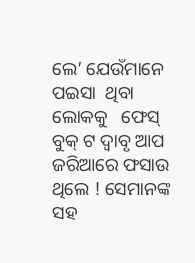ଲେ’ ଯେଉଁମାନେ ପଇସା  ଥିବା  ଲୋକକୁ   ଫେସ୍ ବୁକ୍ ଟ ଦ୍ୱାବୃ ଆପ ଜରିଆରେ ଫସାଉ ଥିଲେ ! ସେମାନଙ୍କ ସହ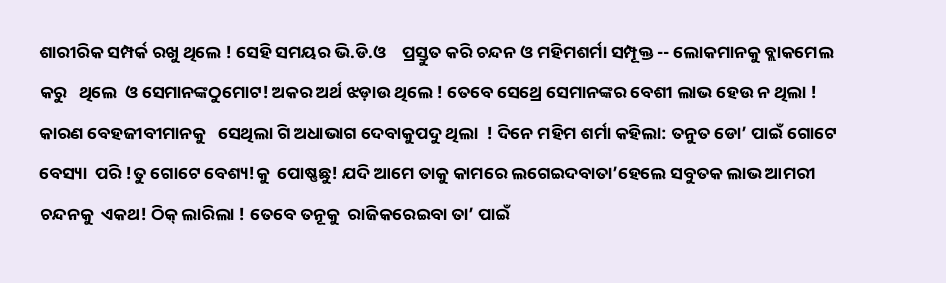ଶାରୀରିକ ସମ୍ପର୍କ ରଖୁ ଥିଲେ ! ସେହି ସମୟର ଭି.ଡି.ଓ    ପ୍ରସ୍ତୁତ କରି ଚନ୍ଦନ ଓ ମହିମଶର୍ମା ସମ୍ପୂକ୍ତ -- ଲୋକମାନକୁ ବ୍ଲାକମେଲ କରୁ   ଥିଲେ  ଓ ସେମାନଙ୍କଠୁମୋଟ! ଅକର ଅର୍ଥ ଝଡ଼ାଉ ଥିଲେ ! ତେବେ ସେଥ୍ରେ ସେମାନଙ୍କର ବେଶୀ ଲାଭ ହେଉ ନ ଥିଲା ! କାରଣ ବେହଜୀବୀମାନକୁ   ସେଥିଲା ଗି ଅଧାଭାଗ ଦେବାକୁପଦୁ ଥିଲା  ! ଦିନେ ମହିମ ଶର୍ମା କହିଲା: ତନୁତ ଡୋ’ ପାଇଁ ଗୋଟେ ବେସ୍ୟା  ପରି !ତୁ ଗୋଟେ ବେଶ୍ୟ!କୁ  ପୋଷ୍ଣଛୁ! ଯଦି ଆମେ ତାକୁ କାମରେ ଲଗେଇଦବାତା’ହେଲେ ସବୁତକ ଲାଭ ଆମରୀ ଚନ୍ଦନକୁ  ଏକଥ! ଠିକ୍ ଲାରିଲା ! ତେବେ ତନୂକୁ  ରାଜିକରେଇବା ତା’ ପାଇଁ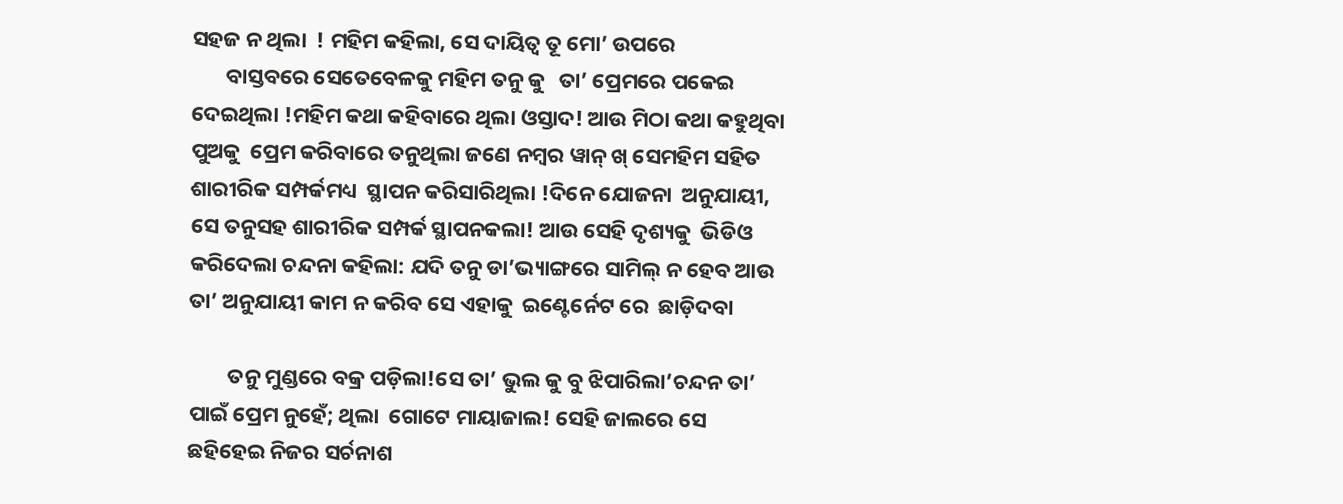ସହଜ ନ ଥିଲା  ! ମହିମ କହିଲା, ସେ ଦାୟିତ୍ଵ ତୂ ମୋ’ ଉପରେ
       ବାସ୍ତବରେ ସେତେବେଳକୁ ମହିମ ତନୁ କୁ   ତା’ ପ୍ରେମରେ ପକେଇ ଦେଇଥିଲା !ମହିମ କଥା କହିବାରେ ଥିଲା ଓସ୍ତାଦ! ଆଉ ମିଠା କଥା କହୁଥିବା ପୁଅକୁ  ପ୍ରେମ କରିବାରେ ତନୁଥିଲା ଜଣେ ନମ୍ବର ୱାନ୍ ଖ୍ ସେମହିମ ସହିତ ଶାରୀରିକ ସମ୍ପର୍କମଧ୍ୟ  ସ୍ଥାପନ କରିସାରିଥିଲା !ଦିନେ ଯୋଜନା  ଅନୁଯାୟୀ, ସେ ତନୁସହ ଶାରୀରିକ ସମ୍ପର୍କ ସ୍ଥାପନକଲା! ଆଉ ସେହି ଦୃଶ୍ୟକୁ  ଭିଡିଓ କରିଦେଲା ଚନ୍ଦନା କହିଲା: ଯଦି ତନୁ ଡା’ଭ୍ୟାଙ୍ଗରେ ସାମିଲ୍ ନ ହେବ ଆଉ ତା’ ଅନୁଯାୟୀ କାମ ନ କରିବ ସେ ଏହାକୁ  ଇଣ୍ଟେର୍ନେଟ ରେ  ଛାଡ଼ିଦବା

        ତନୁ ମୁଣ୍ଡରେ ବକ୍ର ପଡ଼ିଲା!ସେ ତା’ ଭୁଲ କୁ ବୁ ଝିପାରିଲା’ଚନ୍ଦନ ତା’ ପାଇଁ ପ୍ରେମ ନୁହେଁ; ଥିଲା  ଗୋଟେ ମାୟାଜାଲ! ସେହି ଜାଲରେ ସେ ଛହିହେଇ ନିଜର ସର୍ଚନାଶ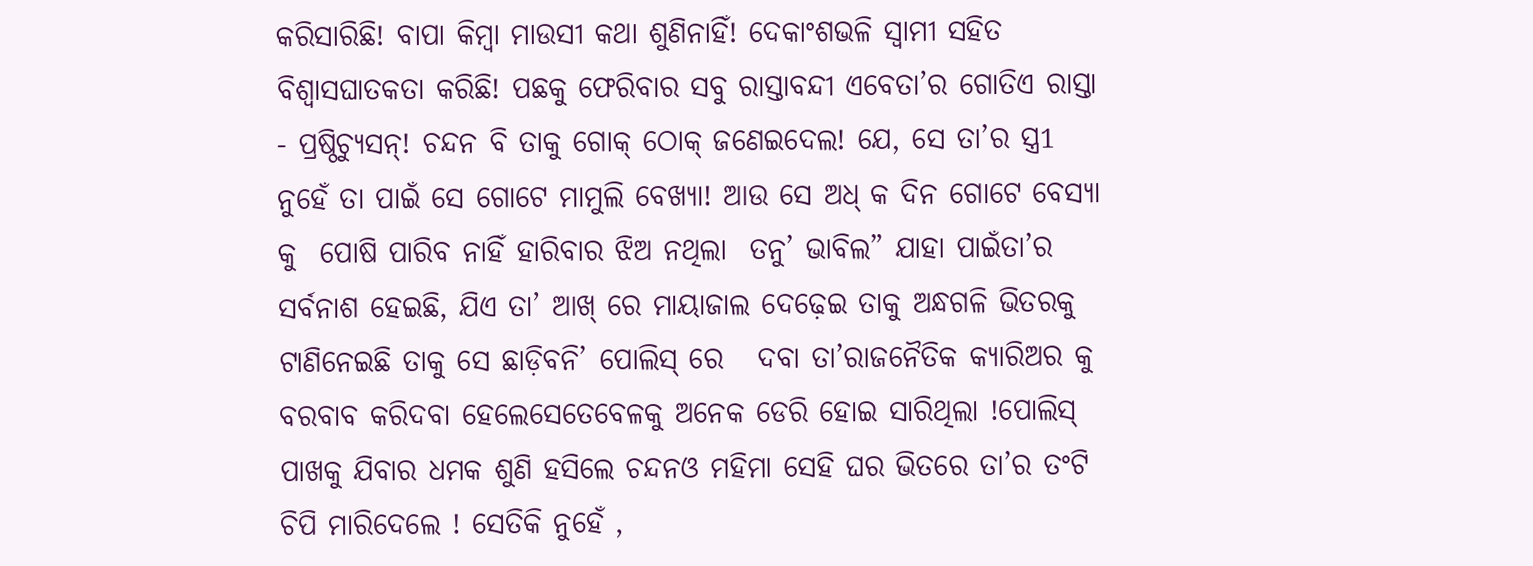କରିସାରିଛି! ବାପା କିମ୍ବା ମାଉସୀ କଥା ଶୁଣିନାହିଁ! ଦେକାଂଶଭଳି ସ୍ବାମୀ ସହିତ ବିଶ୍ଵାସଘାତକତା କରିଛି! ପଛକୁ ଫେରିବାର ସବୁ ରାସ୍ତାବନ୍ଦୀ ଏବେତା’ର ଗୋତିଏ ରାସ୍ତା - ପ୍ରଷ୍ଠିଚ୍ୟୁସନ୍! ଚନ୍ଦନ ବି ତାକୁ ଗୋକ୍ ଠୋକ୍ ଜଣେଇଦେଲ! ଯେ, ସେ ତା’ର ସ୍ତ୍ର1 ନୁହେଁ ତା ପାଇଁ ସେ ଗୋଟେ ମାମୁଲି ବେଖ୍ୟା! ଆଉ ସେ ଅଧ୍ କ ଦିନ ଗୋଟେ ବେସ୍ୟା କୁ  ପୋଷି ପାରିବ ନାହିଁ ହାରିବାର ଝିଅ ନଥିଲା  ତନୁ’ ଭାବିଲ” ଯାହା ପାଇଁତା’ର ସର୍ବନାଶ ହେଇଛି, ଯିଏ ତା’ ଆଖ୍ ରେ ମାୟାଜାଲ ଦେଢ଼େଇ ତାକୁ ଅନ୍ଧଗଳି ଭିତରକୁ ଟାଣିନେଇଛି ତାକୁ ସେ ଛାଡ଼ିବନି’ ପୋଲିସ୍ ରେ   ଦବା ତା’ରାଜନୈତିକ କ୍ୟାରିଅର କୁ    ବରବାବ କରିଦବା ହେଲେସେତେବେଳକୁ ଅନେକ ଡେରି ହୋଇ ସାରିଥିଲା !ପୋଲିସ୍ ପାଖକୁ ଯିବାର ଧମକ ଶୁଣି ହସିଲେ ଚନ୍ଦନଓ ମହିମା ସେହି ଘର ଭିତରେ ତା’ର ତଂଟି ଚିପି ମାରିଦେଲେ ! ସେତିକି ନୁହେଁ ,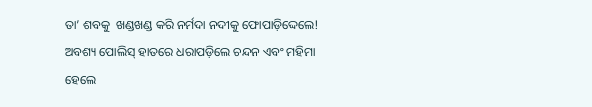ତା’ ଶବକୁ  ଖଣ୍ଡଖଣ୍ଡ କରି ନର୍ମଦା ନଦୀକୁ ଫୋପାଡ଼ିଦ୍ଦେଲେ! ଅବଶ୍ୟ ପୋଲିସ୍ ହାତରେ ଧରାପଡ଼ିଲେ ଚନ୍ଦନ ଏବଂ ମହିମା ହେଲେ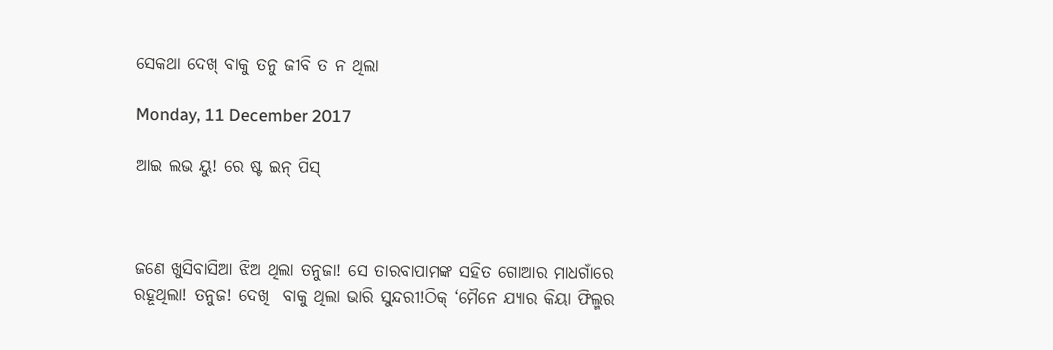ସେକଥା ଦେଖ୍ ବାକୁ ତନୁ ଜୀବି ତ ନ ଥିଲା

Monday, 11 December 2017

ଆଇ ଲଭ ୟୁ! ରେ ଷ୍ଟ ଇନ୍ ପିସ୍



ଜଣେ ଖୁସିବାସିଆ ଝିଅ ଥିଲା ତନୁଜା! ସେ ତାରବାପାମଙ୍କ ସହିତ ଗୋଆର ମାଧଗାଁରେ ରହୂଥିଲା! ତନୁଜ! ଦେଖି  ବାକୁ ଥିଲା ଭାରି ସୁନ୍ଦରୀ!ଠିକ୍ ‘ମୈନେ ଯ୍ୟାର କିୟା ଫିଲ୍ମର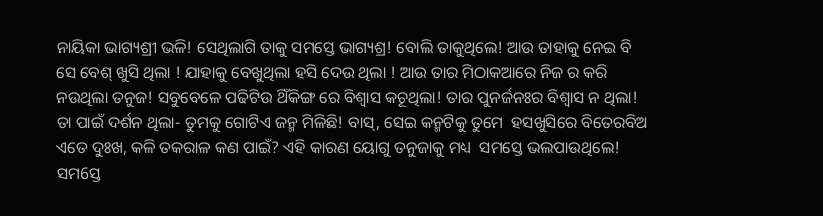ନାୟିକା ଭାଗ୍ୟଶ୍ରୀ ଭଳି! ସେଥିଲାଗି ତାକୁ ସମସ୍ତେ ଭାଗ୍ୟଶ୍ର! ବୋଲି ତାକୁଥିଲେ! ଆଉ ତାହାକୁ ନେଇ ବି ସେ ବେଶ୍ ଖୁସି ଥିଲା ! ଯାହାକୁ ବେଖୁଥିଲା ହସି ଦେଉ ଥିଲା ! ଆଉ ତାର ମିଠାକଆରେ ନିଜ ର କରି ନଉଥିଲା ତନୁଜ! ସବୁବେଳେ ପଢିଟିଉ ଥିଁକିଙ୍ଗ ରେ ବିଶ୍ବାସ କଚୂଥିଲା! ତାର ପୁନର୍ଜନଃର ବିଶ୍ବାସ ନ ଥିଲା! ତା ପାଇଁ ଦର୍ଶନ ଥିଲା- ତୁମକୁ ଗୋଟିଏ ଜନ୍ମ ମିଳିଛି! ବାସ୍, ସେଇ କନ୍ମଟିକୁ ତୁମେ  ହସଖୁସିରେ ବିତେରବିଅ ଏତେ ଦୁଃଖ, କଳି ତକରାଳ କଣ ପାଇଁ? ଏହି କାରଣ ୟୋଗୁ ତନୁଜାକୁ ମଧ୍ୟ  ସମସ୍ତେ ଭଲପାଉଥିଲେ! ସମ6ସ୍ତ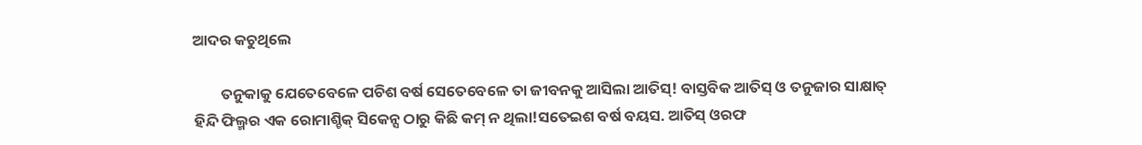ଆଦର କଚୁଥିଲେ

        ତନୁକାକୁ ଯେତେବେଳେ ପଚିଶ ବର୍ଷ ସେତେବେଳେ ତା ଜୀବନକୁ ଆସିଲା ଆତିସ୍! ବାସ୍ତବିକ ଆତିସ୍ ଓ ତନୁଜାର ସାକ୍ଷାତ୍ ହିନ୍ଦି ଫିଲ୍ମର ଏକ ରୋମାଶ୍ଚିକ୍ ସିକେନ୍ସ ଠାରୁ କିଛି କମ୍ ନ ଥିଲା!ସତେଇଶ ବର୍ଷ ବୟସ. ଆତିସ୍ ଓରଫ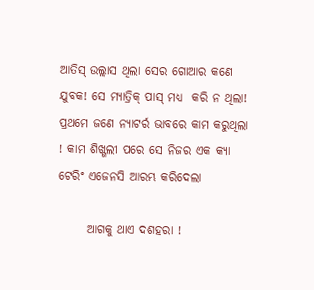ଆତିସ୍ ଉଲ୍ଲାସ ଥିଲା ସେର ଗୋଆର କଣେ ଯୁବକ! ସେ ମ୍ୟାତ୍ରିକ୍ ପାସ୍ ମଧ୍ୟ  କରି ନ ଥିଲା! ପ୍ରଥମେ ଜଣେ ନ୍ୟାଟର୍ର ଭାବରେ କାମ କରୁଥିଲା ! କାମ ଶିଖ୍ଗଲୀ ପରେ ସେ ନିଜର ଏକ କ୍ୟା ଟେରିଂ ଏଜେନସି ଆରମ୍ଭ କରିଦେଲା

      ଆଗକୁ ଥାଏ ଦଶହରା !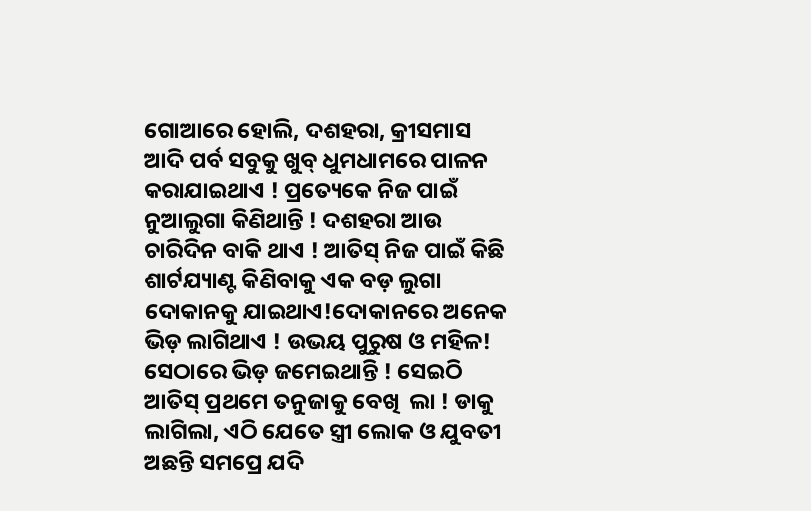ଗୋଆରେ ହୋଲି, ଦଶହରା, କ୍ରୀସମାସ ଆଦି ପର୍ବ ସବୁକୁ ଖୁବ୍ ଧୁମଧାମରେ ପାଳନ କରାଯାଇଥାଏ ! ପ୍ରତ୍ୟେକେ ନିଜ ପାଇଁ ନୁଆଲୁଗା କିଣିଥାନ୍ତି ! ଦଶହରା ଆଉ ଚାରିଦିନ ବାକି ଥାଏ ! ଆତିସ୍ ନିଜ ପାଇଁ କିଛି ଶାର୍ଟଯ୍ୟାଣ୍ଟ କିଣିବାକୁ ଏକ ବଡ଼ ଲୁଗା ଦୋକାନକୁ ଯାଇଥାଏ!ଦୋକାନରେ ଅନେକ ଭିଡ଼ ଲାଗିଥାଏ ! ଉଭୟ ପୁରୁଷ ଓ ମହିଳ! ସେଠାରେ ଭିଡ଼ ଜମେଇଥାନ୍ତି ! ସେଇଠି ଆତିସ୍ ପ୍ରଥମେ ତନୁଜାକୁ ବେଖି  ଲା ! ଡାକୁ ଲାଗିଲା, ଏଠି ଯେତେ ସ୍ତ୍ରୀ ଲୋକ ଓ ଯୁବତୀ ଅଛନ୍ତି ସମପ୍ରେ ଯଦି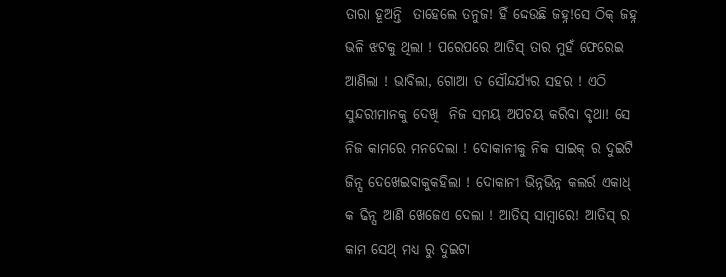ତାରା ହୂଅନ୍ତି  ତାହେଲେ ତନୁଜ! ହିଁ ଦ୍ଦେଉଛି ଜହ୍ନ!ସେ ଠିକ୍ ଜହ୍ନ ଭଳି ଝଟକୁ ଥିଲା ! ପରେପରେ ଆତିସ୍ ତାର ମୁହଁ ଫେରେଇ ଆଣିଲା ! ଭାବିଲା, ଗୋଆ ତ ସୌନ୍ଦର୍ଯ୍ୟର ସହର ! ଏଠି ସୁନ୍ଦରୀମାନକୁ ଦେଖି  ନିଜ ସମୟ ଅପଚୟ କରିବା ବୃଥା! ସେ ନିଜ କାମରେ ମନଦେଲା ! ଦୋକାନୀକୁ ନିକ ସାଇକ୍ ର ଦୁଇଟି ଜିନ୍ସ ଦେଖେଇବାକୁକହିଲା ! ଦୋକାନୀ ଭିନ୍ନଭିନ୍ନ କଲର୍ର ଏକାଧ୍ କ ଢିନ୍ସ ଆଣି ଖେଜେଏ ଦେଲା ! ଆତିସ୍ ସାମ୍ବାରେ! ଆତିସ୍ ର କାମ ସେଥ୍ ମଧ୍ୟ ରୁ ଦୁଇଟା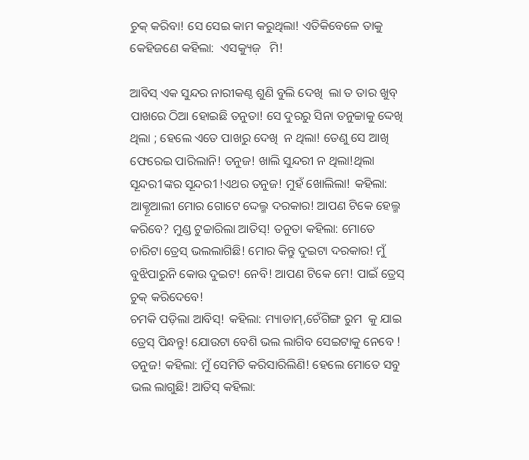ଚୁକ୍ କରିବା! ସେ ସେଇ କାମ କରୁଥିଲା! ଏତିକିବେଳେ ତାକୁ କେହିଜଣେ କହିଲା:  ଏସକ୍ୟୁଜ଼   ମି!

ଆବିସ୍ ଏକ ସୁନ୍ଦର ନାରୀକଣ୍ଠ ଶୁଣି ବୁଲି ଦେଖି  ଲା ତ ତାର ଖୁବ୍ ପାଖରେ ଠିଆ ହୋଇଛି ତନୁତା! ସେ ଦୁରରୁ ସିନା ତନୁଚ୍ଚାକୁ ଦ୍ଦେଖି  ଥିଲା ; ହେଲେ ଏତେ ପାଖରୁ ଦେଖି  ନ ଥିଲା! ତେଣୁ ସେ ଆଖି  ଫେରେଇ ପାରିଲାନି! ତନୁଜ! ଖାଲି ସୁନ୍ଦରୀ ନ ଥିଲା!ଥିଲା ସୂନ୍ଦର1ଙ୍କର ସୂନ୍ଦର1!ଏଥର ତନୁଜ! ମୁହଁ ଖୋଲିଲା! କହିଲା: ଆକ୍ଚୂଆଲୀ ମୋର ଗୋଟେ ଦ୍ଦେଲ୍ମ ଦରକାର! ଆପଣ ଟିକେ ହେଲ୍ମ କରିବେ? ମୁଣ୍ଡ ଟୁଚ୍ଚାରିଲା ଆତିସ୍! ତନୁତା କହିଲା: ମୋତେ ଚାରିଟା ତ୍ରେସ୍ ଭଲଲାଗିଛି! ମୋର କିନ୍ତୁ ଦୁଇଟା ଦରକାର! ମୁଁ ବୁଝିପାରୁନି କୋଉ ଦୁଇଟ! ନେବି! ଆପଣ ଟିକେ ମେ! ପାଇଁ ତ୍ରେସ୍ ଚୁକ୍ କରିଦେବେ!
ଚମକି ପଡ଼ିଲା ଆବିସ୍! କହିଲା: ମ୍ୟାଡାମ୍,ଚେଁଗିଙ୍ଗ ରୁମ  କୁ ଯାଇ ତ୍ରେସ୍ ପିନ୍ଧନ୍ତୁ! ଯୋଉଟା ବେଶି ଭଲ ଲାଗିବ ସେଇଟାକୁ ନେବେ ! ତନୁଜ! କହିଲା: ମୁଁ ସେମିତି କରିସାରିଲିଣି! ହେଲେ ମୋତେ ସବୁ ଭଲ ଲାଗୁଛି! ଆତିସ୍ କହିଲା: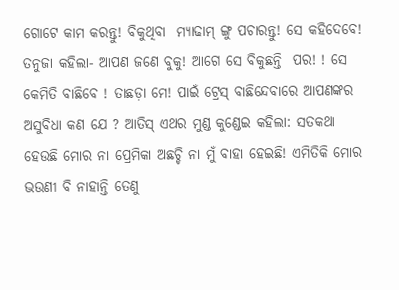ଗୋଟେ କାମ କରନ୍ତୁ! ବିକୁଥିବା  ମ୍ୟାଢାମ୍ ଙ୍ଗୁ ପଚାରନ୍ତୁ! ସେ କହିଦେବେ!
ତନୁଜା କହିଲା- ଆପଣ ଜଣେ ବୁକୁ! ଆଗେ ସେ ବିକୁଛନ୍ତି  ପର! ! ସେ କେମିତି ବାଛିବେ ! ତାଛଡ଼ା ମେ! ପାଇଁ ଟ୍ରେସ୍ ବାଛିନ୍ଦେବାରେ ଆପଣଙ୍କର ଅସୁବିଧା କଣ ଯେ ? ଆତିସ୍ ଏଥର ମୁଣ୍ଡ କୁଣ୍ଡେଇ କହିଲା: ସତକଥା ହେଉଛି ମୋର ନା ପ୍ରେମିକା ଅଛଚ୍ଚି ନା ମୁଁ ବାହା ହେଇଛି! ଏମିତିକି ମୋର ଭଉଣୀ ବି ନାହାନ୍ତି ତେଣୁ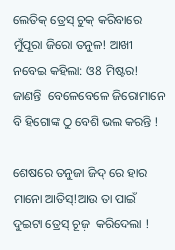ଲେତିକ୍ ତ୍ରେସ୍ ଚୁକ୍ କରିବାରେ ମୁଁପୂରା ଜିରୋ ତନୁଳ! ଆଖୀ  ନବେଇ କହିଲା: ଓ8 ମିଷ୍ଟର! ଜାଣନ୍ତି  ବେଳେବେଳେ ଜିରୋମାନେ ବି ହିଗୋଙ୍କ ଠୁ ବେଶି ଭଲ କରନ୍ତି !

ଶେଷରେ ତନୁଜା ଜିଦ୍ ରେ ହାର ମାନୋ ଆତିସ୍!ଆଉ ତା ପାଇଁ ଦୁଇଟା ତ୍ରେସ୍ ଚୂଜ଼  କରିଦେଲା !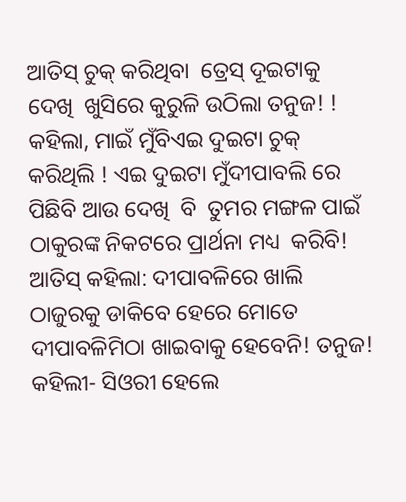ଆତିସ୍ ଚୁକ୍ କରିଥିବା  ତ୍ରେସ୍ ଦୂଇଟାକୁ ଦେଖି  ଖୁସିରେ କୁରୁଳି ଉଠିଲା ତନୁଜ! ! କହିଲା, ମାଇଁ ମୁଁବିଏଇ ଦୁଇଟା ଚୁକ୍ କରିଥିଲି ! ଏଇ ଦୁଇଟା ମୁଁଦୀପାବଲି ରେ  ପିଛିବି ଆଉ ଦେଖି  ବି  ତୁମର ମଙ୍ଗଳ ପାଇଁ ଠାକୁରଙ୍କ ନିକଟରେ ପ୍ରାର୍ଥନା ମଧ୍ୟ  କରିବି! ଆତିସ୍ କହିଲା: ଦୀପାବଳିରେ ଖାଲି ଠାଜୁରକୁ ଡାକିବେ ହେରେ ମୋତେ ଦୀପାବଳିମିଠା ଖାଇବାକୁ ହେବେନି! ତନୁଜ! କହିଲୀ- ସିଓରୀ ହେଲେ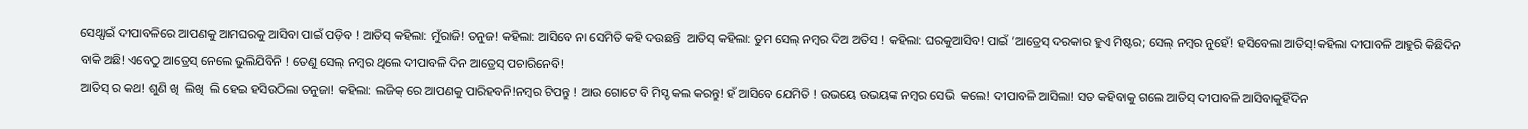ସେଥ୍ପାଇଁ ଦୀପାବଳିରେ ଆପଣକୁ ଆମଘରକୁ ଆସିବା ପାଇଁ ପଡ଼ିବ ! ଆତିସ୍ କହିଲା: ମୁଁରାଜି! ତନୁଜ! କହିଲା: ଆସିବେ ନା ସେମିତି କହି ଦଉଛନ୍ତି  ଆତିସ୍ କହିଲା: ତୁମ ସେଲ୍ ନମ୍ବର ଦିଅ ଅତିସ ! କହିଲା: ଘରକୁଆସିବ! ପାଇଁ ’ଆତ୍ରେସ୍ ଦରକାର ହୁଏ ମିଷ୍ଟର; ସେଲ୍ ନମ୍ବର ନୁହେଁ! ହସିବେଲା ଆତିସ୍!କହିଲା ଦୀପାବଳି ଆହୁରି କିଛିଦିନ ବାକି ଅଛି! ଏବେଠୁ ଆତ୍ରେସ୍ ନେଲେ ଭୁଲିଯିବିନି ! ତେଣୁ ସେଲ୍ ନମ୍ବର ଥିଲେ ଦୀପାବଳି ଦିନ ଆତ୍ରେସ୍ ପଚାରିନେବି!
ଆତିସ୍ ର କଥ! ଶୁଣି ଖି  ଲିଖି  ଲି ହେଇ ହସିଉଠିଲା ତନୁଜା! କହିଲା: ଲଜିକ୍ ରେ ଆପଣକୁ ପାରିହବନି!ନମ୍ବର ଟିପନ୍ତୁ ! ଆଉ ଗୋଟେ ବି ମିସ୍ଡ କଲ କରନ୍ତୁ! ହଁ ଆସିବେ ଯେମିତି ! ଉଭୟେ ଉଭୟଙ୍କ ନମ୍ବର ସେଭି  କଲେ! ଦୀପାବଳି ଆସିଲା! ସତ କହିବାକୁ ଗଲେ ଆତିସ୍ ଦୀପାବଳି ଆସିବାକୁହିଁଦିନ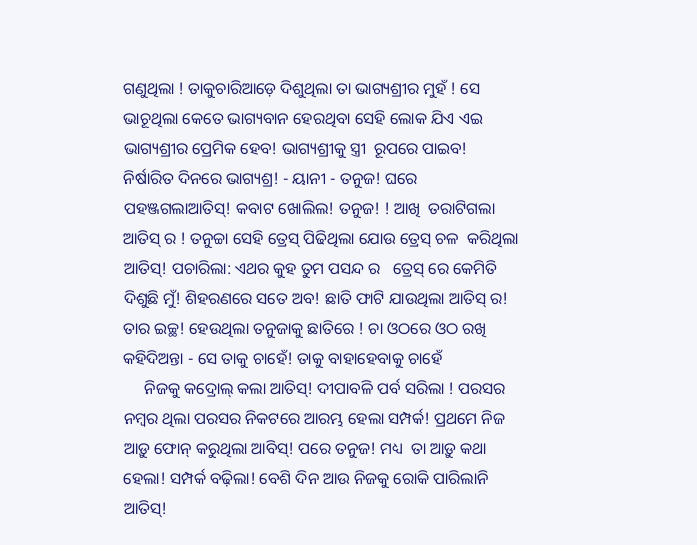ଗଣୁଥିଲା ! ତାକୁଚାରିଆଡ଼େ ଦିଶୁଥିଲା ତା ଭାଗ୍ୟଶ୍ରୀର ମୁହଁ ! ସେ ଭାଚୂଥିଲା କେତେ ଭାଗ୍ୟବାନ ହେରଥିବା ସେହି ଲୋକ ଯିଏ ଏଇ ଭାଗ୍ୟଶ୍ରୀର ପ୍ରେମିକ ହେବ! ଭାଗ୍ୟଶ୍ରୀକୁ ସ୍ତ୍ରୀ  ରୂପରେ ପାଇବ! ନିର୍ଷାରିତ ଦିନରେ ଭାଗ୍ୟଶ୍ର! - ୟାନୀ - ତନୁଜ! ଘରେ ପହଞ୍ଜଗଲାଆତିସ୍! କବାଟ ଖୋଲିଲ! ତନୁଜ! ! ଆଖି  ତରାଟିଗଲା ଆତିସ୍ ର ! ତନୁଚ୍ଚା ସେହି ତ୍ରେସ୍ ପିଢିଥିଲା ଯୋଉ ତ୍ରେସ୍ ଚଳ  କରିଥିଲା ଆତିସ୍! ପଚାରିଲା: ଏଥର କୁହ ତୁମ ପସନ୍ଦ ର   ତ୍ରେସ୍ ରେ କେମିତି ଦିଶୁଛି ମୁଁ! ଶିହରଣରେ ସତେ ଅବ! ଛାତି ଫାଟି ଯାଉଥିଲା ଆତିସ୍ ର! ତାର ଇଚ୍ଛ! ହେଉଥିଲା ତନୁଜାକୁ ଛାତିରେ ! ଚା ଓଠରେ ଓଠ ରଖି  କହିଦିଅନ୍ତା - ସେ ତାକୁ ଚାହେଁ! ତାକୁ ବାହାହେବାକୁ ଚାହେଁ
     ନିଜକୁ କଦ୍ରୋଲ୍ କଲା ଆତିସ୍! ଦୀପାବଳି ପର୍ବ ସରିଲା ! ପରସର ନମ୍ବର ଥିଲା ପରସର ନିକଟରେ ଆରମ୍ଭ ହେଲା ସମ୍ପର୍କ! ପ୍ରଥମେ ନିଜ ଆଡ଼ୁ ଫୋନ୍ କରୁଥିଲା ଆବିସ୍! ପରେ ତନୁଜ! ମଧ୍ୟ  ତା ଆଡ଼ୁ କଥା ହେଲା! ସମ୍ପର୍କ ବଢ଼ିଲା! ବେଶି ଦିନ ଆଉ ନିଜକୁ ରୋକି ପାରିଲାନି ଆତିସ୍!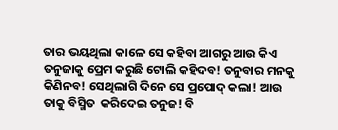ତାର ଭୟଥିଲା କାଳେ ସେ କହିବା ଆଗରୁ ଆଉ କିଏ ତନୁଜାକୁ ପ୍ରେମ କରୁଛି ଟୋଲି କହିଦବ! ତନୁବାର ମନକୁ କିଣିନବ! ସେଥିଲାଗି ଦିନେ ସେ ପ୍ରପୋଦ୍ କଲା! ଆଉ ତାକୁ ବିସ୍ମିତ  କରିଦେଇ ତନୁଜ! ବି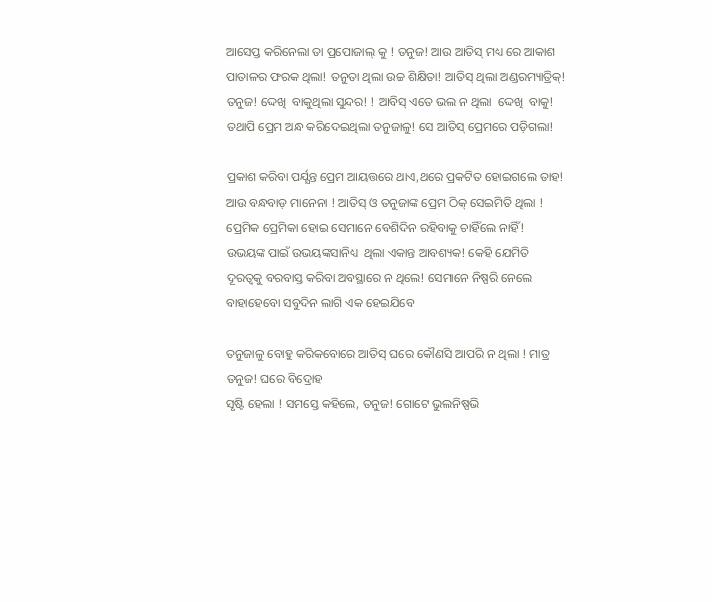ଆସେପ୍ତ କରିନେଲା ତା ପ୍ରପୋଜାଲ୍ କୁ ! ତନୁଜ! ଆଉ ଆତିସ୍ ମଧ୍ୟ ରେ ଆକାଶ ପାତାଳର ଫରକ ଥିଲା! ତନୁତା ଥିଲା ଉଚ୍ଚ ଶିକ୍ଷିତା! ଆତିସ୍ ଥିଲା ଅଣ୍ଡରମ୍ୟାତ୍ରିକ୍! ତନୁଜ! ଦ୍ଦେଖି  ବାକୁଥିଲା ସୁନ୍ଦର! ! ଆବିସ୍ ଏତେ ଭଲ ନ ଥିଲା  ଦ୍ଦେଖି  ବାକୁ! ତଥାପି ପ୍ରେମ ଅନ୍ଧ କରିଦେଇଥିଲା ତନୁଜାଳୁ! ସେ ଆତିସ୍ ପ୍ରେମରେ ପଡ଼ିଗଲା!

ପ୍ରକାଶ କରିବା ପର୍ଯ୍ଯନ୍ତ ପ୍ରେମ ଆୟତ୍ତରେ ଥାଏ,ଥରେ ପ୍ରକଟିତ ହୋଇଗଲେ ତାହ! ଆଉ ବନ୍ଧବାଡ଼ ମାନେନା ! ଆତିସ୍ ଓ ତନୁଜାଙ୍କ ପ୍ରେମ ଠିକ୍ ସେଇମିତି ଥିଲା ! ପ୍ରେମିକ ପ୍ରେମିକା ହୋଇ ସେମାନେ ବେଶିଦିନ ରହିବାକୁ ଚାହିଁଲେ ନାହିଁ! ଉଭୟଙ୍କ ପାଇଁ ଉଭୟଙ୍କସାନିଧ୍ୟ  ଥିଲା ଏକାନ୍ତ ଆବଶ୍ୟକ! କେହି ଯେମିତି ଦୂରତ୍ୱକୁ ବରବାସ୍ତ କରିବା ଅବସ୍ଥାରେ ନ ଥିଲେ! ସେମାନେ ନିଷ୍ପରି ନେଲେ ବାହାହେବୋ ସବୁଦିନ ଲାଗି ଏକ ହେଇଯିବେ

ତନୁଜାଳୁ ବୋହୁ କରିକବୋରେ ଆତିସ୍ ଘରେ କୌଣସି ଆପରି ନ ଥିଲା ! ମାତ୍ର ତନୁଜ! ଘରେ ବିଦ୍ରୋହ
ସୃଷ୍ଟି ହେଲା ! ସମସ୍ତେ କହିଲେ, ତନୁଜ! ଗୋଟେ ଭୁଲନିଷ୍ପଭି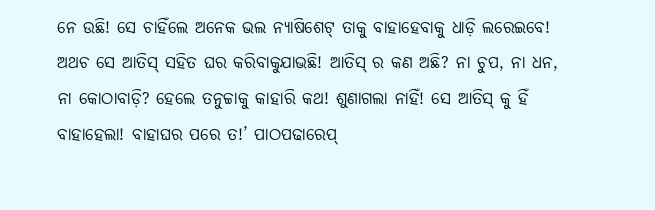ନେ ଉଛି! ସେ ଚାହିଁଲେ ଅନେକ ଭଲ ନ୍ୟାଷିଶେଟ୍ ତାକୁ ବାହାହେବାକୁ ଧାଡ଼ି ଲରେଇବେ! ଅଥଚ ସେ ଆତିସ୍ ସହିତ ଘର କରିବାକୁଯାଭଛି! ଆତିସ୍ ର କଣ ଅଛି? ନା ଚୁପ, ନା ଧନ, ନା କୋଠାବାଡ଼ି? ହେଲେ ତନୁଚ୍ଚାକୁ କାହାରି କଥ! ଶୁଣାଗଲା ନାହିଁ! ସେ ଆତିସ୍ କୁ ହିଁ ବାହାହେଲା! ବାହାଘର ପରେ ତ!’ ପାଠପଢାରେପ୍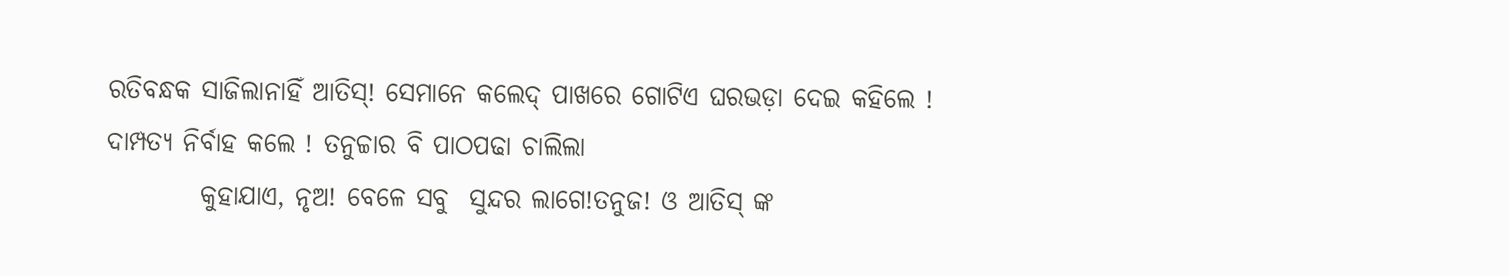ରତିବନ୍ଧକ ସାଜିଲାନାହିଁ ଆତିସ୍! ସେମାନେ କଲେଦ୍ ପାଖରେ ଗୋଟିଏ ଘରଭଡ଼ା ଦେଇ କହିଲେ ! ଦାମ୍ପତ୍ଯ ନିର୍ବାହ କଲେ ! ତନୁଚ୍ଚାର ବି ପାଠପଢା ଚାଲିଲା
         କୁହାଯାଏ, ନୃଅ! ବେଳେ ସବୁ  ସୁନ୍ଦର ଲାଗେ!ତନୁଜ! ଓ ଆତିସ୍ ଙ୍କ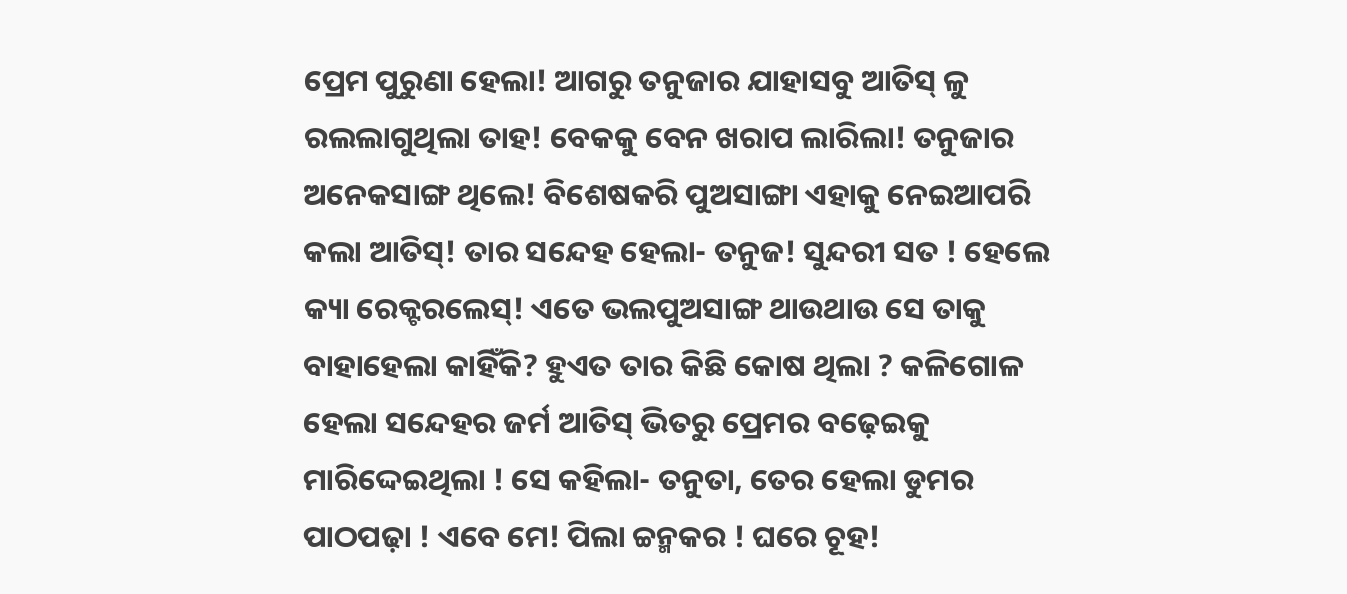ପ୍ରେମ ପୁରୁଣା ହେଲା! ଆଗରୁ ତନୁଜାର ଯାହାସବୁ ଆତିସ୍ ଳୁ ରଲଲାଗୁଥିଲା ତାହ! ବେକକୁ ବେନ ଖରାପ ଲାରିଲା! ତନୁଜାର ଅନେକସାଙ୍ଗ ଥିଲେ! ବିଶେଷକରି ପୁଅସାଙ୍ଗା ଏହାକୁ ନେଇଆପରି କଲା ଆତିସ୍! ତାର ସନ୍ଦେହ ହେଲା- ତନୁଜ! ସୁନ୍ଦରୀ ସତ ! ହେଲେ କ୍ୟା ରେକ୍ଟରଲେସ୍! ଏତେ ଭଲପୁଅସାଙ୍ଗ ଥାଉଥାଉ ସେ ତାକୁ ବାହାହେଲା କାହିଁକି? ହୁଏତ ତାର କିଛି କୋଷ ଥିଲା ? କଳିଗୋଳ ହେଲା ସନ୍ଦେହର ଜର୍ମ ଆତିସ୍ ଭିତରୁ ପ୍ରେମର ବଢ଼େଇକୁ ମାରିଦ୍ଦେଇଥିଲା ! ସେ କହିଲା- ତନୁତା, ତେର ହେଲା ଡୁମର ପାଠପଢ଼ା ! ଏବେ ମେ! ପିଲା ଚ୍ଚନ୍ମକର ! ଘରେ ଚୂହ!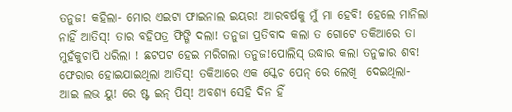ତନୁଜ! କହିଲା- ମୋର ଏଇଟା ଫାଇନାଲ ଇୟର! ଆରବର୍ଷକୁ ମୁଁ ମା ହେବି! ହେଲେ ମାନିଲା ନାହିଁ ଆତିସ୍! ତାର ବହିପତ୍ର ଫିଙ୍ଗି ଦଲା! ତନୁଜା ପ୍ରତିବାଦ କଲା ତ ଗୋଟେ ତକିଆରେ ତା ମୁହଁକୁଚାପି ଧରିଲା ! ଛଟପଟ ହେଇ ମରିଗଲା ତନୁଜ!ପୋଲିସ୍ ଉଦ୍ଧାର କଲା ତନୁଚ୍ଚାର ଶବ! ଫେରାର ହୋଇଯାଇଥିଲା ଆତିସ୍! ତକିଆରେ ଏକ ସ୍କେଚ ପେନ୍ ରେ ଲେଖି  ଦେଇଥିଲା- ଆଇ ଲଭ ୟୁ! ରେ ଷ୍ଟ ଇନ୍ ପିସ୍! ଅବଶ୍ୟ ସେହି ଦିନ ହିଁ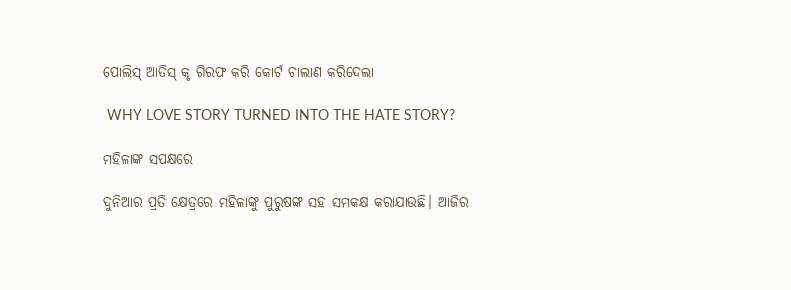ପୋଲିସ୍ ଆତିସ୍ କୃ ଗିରଫ କରି କୋର୍ଟ ଚାଲାଣ କରିଦେଲା

 WHY LOVE STORY TURNED INTO THE HATE STORY?

ମହିଳାଙ୍କ ସପକ୍ଷରେ

ଦୁନିଆର ପ୍ରତି କ୍ଷେତ୍ରରେ ମହିଳାଙ୍କୁ ପୁରୁଷଙ୍କ ସହ ସମକକ୍ଷ କରାଯାଉଛି। ଆଜିର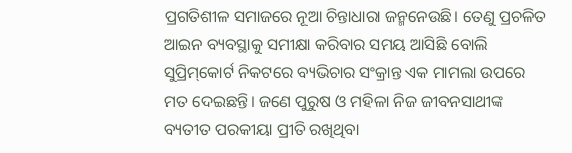ପ୍ରଗତିଶୀଳ ସମାଜରେ ନୂଆ ଚିନ୍ତାଧାରା ଜନ୍ମନେଉଛି। ତେଣୁ ପ୍ରଚଳିତ ଆଇନ ବ୍ୟବସ୍ଥାକୁ ସମୀକ୍ଷା କରିବାର ସମୟ ଆସିଛି ବୋଲି ସୁପ୍ରିମ୍‌କୋର୍ଟ ନିକଟରେ ବ୍ୟଭିଚାର ସଂକ୍ରାନ୍ତ ଏକ ମାମଲା ଉପରେ ମତ ଦେଇଛନ୍ତି। ଜଣେ ପୁରୁଷ ଓ ମହିଳା ନିଜ ଜୀବନସାଥୀଙ୍କ ବ୍ୟତୀତ ପରକୀୟା ପ୍ରୀତି ରଖିଥିବା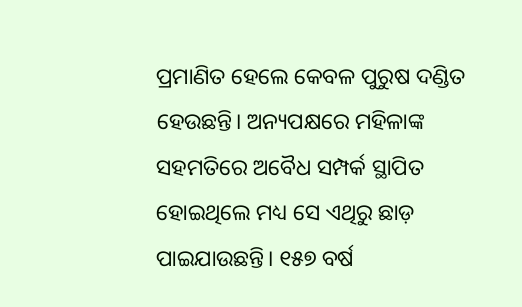ପ୍ରମାଣିତ ହେଲେ କେବଳ ପୁରୁଷ ଦଣ୍ଡିତ ହେଉଛନ୍ତି। ଅନ୍ୟପକ୍ଷରେ ମହିଳାଙ୍କ ସହମତିରେ ଅବୈଧ ସମ୍ପର୍କ ସ୍ଥାପିତ ହୋଇଥିଲେ ମଧ୍ୟ ସେ ଏଥିରୁ ଛାଡ଼ ପାଇଯାଉଛନ୍ତି। ୧୫୭ ବର୍ଷ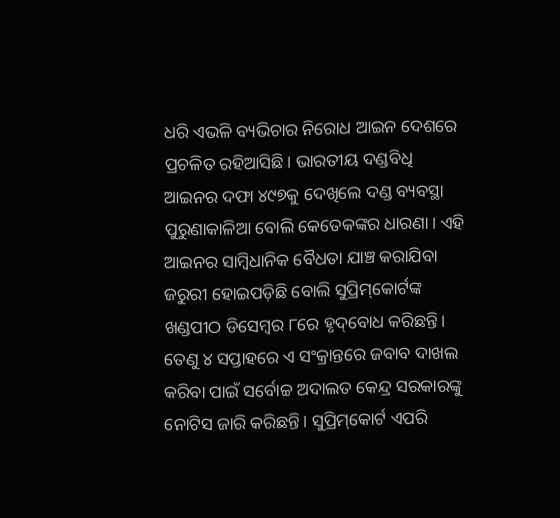ଧରି ଏଭଳି ବ୍ୟଭିଚାର ନିରୋଧ ଆଇନ ଦେଶରେ ପ୍ରଚଳିତ ରହିଆସିଛି। ଭାରତୀୟ ଦଣ୍ଡବିଧି ଆଇନର ଦଫା ୪୯୭କୁ ଦେଖିଲେ ଦଣ୍ଡ ବ୍ୟବସ୍ଥା ପୁରୁଣାକାଳିଆ ବୋଲି କେତେକଙ୍କର ଧାରଣା। ଏହି ଆଇନର ସାମ୍ବିଧାନିକ ବୈଧତା ଯାଞ୍ଚ କରାଯିବା ଜରୁରୀ ହୋଇପଡ଼ିଛି ବୋଲି ସୁପ୍ରିମ୍‌କୋର୍ଟଙ୍କ ଖଣ୍ଡପୀଠ ଡିସେମ୍ବର ୮ରେ ହୃଦ୍‌ବୋଧ କରିଛନ୍ତି। ତେଣୁ ୪ ସପ୍ତାହରେ ଏ ସଂକ୍ରାନ୍ତରେ ଜବାବ ଦାଖଲ କରିବା ପାଇଁ ସର୍ବୋଚ୍ଚ ଅଦାଲତ କେନ୍ଦ୍ର ସରକାରଙ୍କୁ ନୋଟିସ ଜାରି କରିଛନ୍ତି। ସୁପ୍ରିମ୍‌କୋର୍ଟ ଏପରି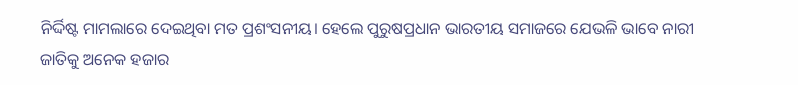ନିର୍ଦ୍ଦିଷ୍ଟ ମାମଲାରେ ଦେଇଥିବା ମତ ପ୍ରଶଂସନୀୟ। ହେଲେ ପୁରୁଷପ୍ରଧାନ ଭାରତୀୟ ସମାଜରେ ଯେଭଳି ଭାବେ ନାରୀ ଜାତିକୁ ଅନେକ ହଜାର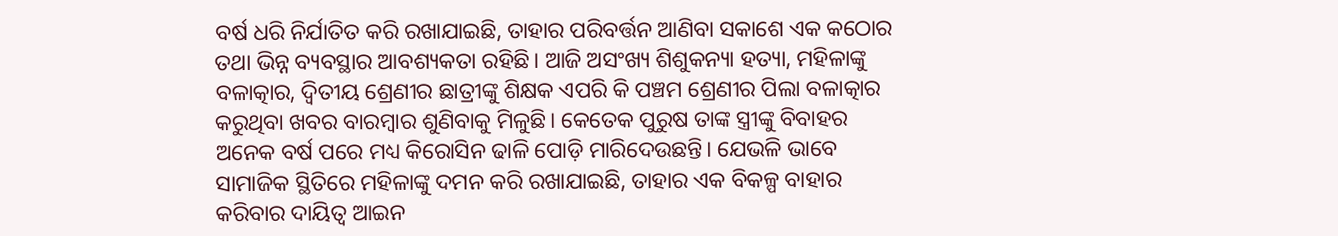ବର୍ଷ ଧରି ନିର୍ଯାତିତ କରି ରଖାଯାଇଛି, ତାହାର ପରିବର୍ତ୍ତନ ଆଣିବା ସକାଶେ ଏକ କଠୋର ତଥା ଭିନ୍ନ ବ୍ୟବସ୍ଥାର ଆବଶ୍ୟକତା ରହିଛି। ଆଜି ଅସଂଖ୍ୟ ଶିଶୁକନ୍ୟା ହତ୍ୟା, ମହିଳାଙ୍କୁ ବଳାତ୍କାର, ଦ୍ୱିତୀୟ ଶ୍ରେଣୀର ଛାତ୍ରୀଙ୍କୁ ଶିକ୍ଷକ ଏପରି କି ପଞ୍ଚମ ଶ୍ରେଣୀର ପିଲା ବଳାତ୍କାର କରୁଥିବା ଖବର ବାରମ୍ବାର ଶୁଣିବାକୁ ମିଳୁଛି। କେତେକ ପୁରୁଷ ତାଙ୍କ ସ୍ତ୍ରୀଙ୍କୁ ବିବାହର ଅନେକ ବର୍ଷ ପରେ ମଧ୍ୟ କିରୋସିନ ଢାଳି ପୋଡ଼ି ମାରିଦେଉଛନ୍ତି। ଯେଭଳି ଭାବେ ସାମାଜିକ ସ୍ଥିତିରେ ମହିଳାଙ୍କୁ ଦମନ କରି ରଖାଯାଇଛି, ତାହାର ଏକ ବିକଳ୍ପ ବାହାର କରିବାର ଦାୟିତ୍ୱ ଆଇନ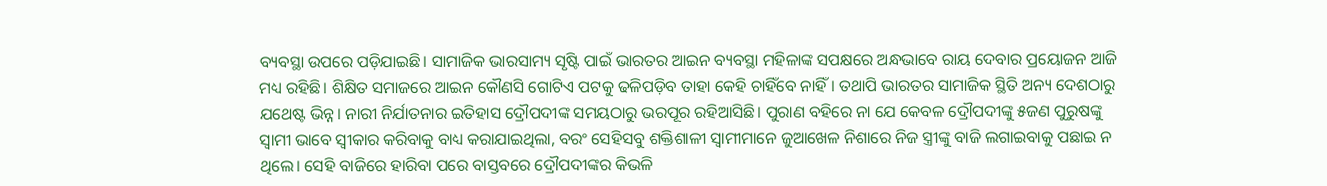ବ୍ୟବସ୍ଥା ଉପରେ ପଡ଼ିଯାଇଛି। ସାମାଜିକ ଭାରସାମ୍ୟ ସୃଷ୍ଟି ପାଇଁ ଭାରତର ଆଇନ ବ୍ୟବସ୍ଥା ମହିଳାଙ୍କ ସପକ୍ଷରେ ଅନ୍ଧଭାବେ ରାୟ ଦେବାର ପ୍ରୟୋଜନ ଆଜି ମଧ୍ୟ ରହିଛି। ଶିକ୍ଷିତ ସମାଜରେ ଆଇନ କୌଣସି ଗୋଟିଏ ପଟକୁ ଢଳିପଡ଼ିବ ତାହା କେହି ଚାହିଁବେ ନାହିଁ। ତଥାପି ଭାରତର ସାମାଜିକ ସ୍ଥିତି ଅନ୍ୟ ଦେଶଠାରୁ ଯଥେଷ୍ଟ ଭିନ୍ନ। ନାରୀ ନିର୍ଯାତନାର ଇତିହାସ ଦ୍ରୌପଦୀଙ୍କ ସମୟଠାରୁ ଭରପୂର ରହିଆସିଛି। ପୁରାଣ ବହିରେ ନା ଯେ କେବଳ ଦ୍ରୌପଦୀଙ୍କୁ ୫ଜଣ ପୁରୁଷଙ୍କୁ ସ୍ବାମୀ ଭାବେ ସ୍ବୀକାର କରିବାକୁ ବାଧ୍ୟ କରାଯାଇଥିଲା, ବରଂ ସେହିସବୁ ଶକ୍ତିଶାଳୀ ସ୍ବାମୀମାନେ ଜୁଆଖେଳ ନିଶାରେ ନିଜ ସ୍ତ୍ରୀଙ୍କୁ ବାଜି ଲଗାଇବାକୁ ପଛାଇ ନ ଥିଲେ। ସେହି ବାଜିରେ ହାରିବା ପରେ ବାସ୍ତବରେ ଦ୍ରୌପଦୀଙ୍କର କିଭଳି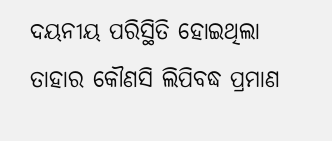ଦୟନୀୟ ପରିସ୍ଥିତି ହୋଇଥିଲା ତାହାର କୌଣସି ଲିପିବଦ୍ଧ ପ୍ରମାଣ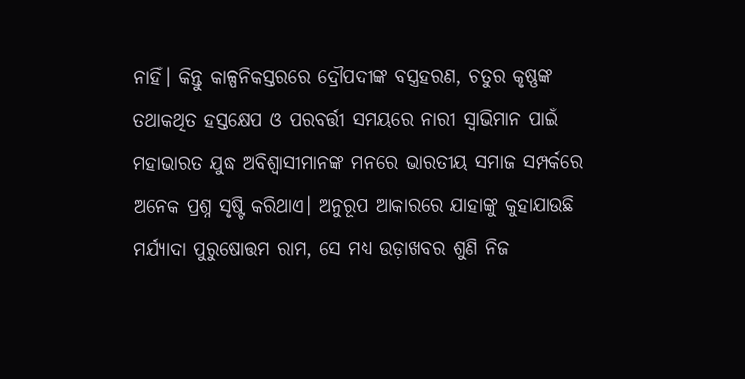ନାହିଁ। କିନ୍ତୁ କାଳ୍ପନିକସ୍ତରରେ ଦ୍ରୌପଦୀଙ୍କ ବସ୍ତ୍ରହରଣ, ଚତୁର କୃଷ୍ଣଙ୍କ ତଥାକଥିତ ହସ୍ତକ୍ଷେପ ଓ ପରବର୍ତ୍ତୀ ସମୟରେ ନାରୀ ସ୍ବାଭିମାନ ପାଇଁ ମହାଭାରତ ଯୁଦ୍ଧ ଅବିଶ୍ୱାସୀମାନଙ୍କ ମନରେ ଭାରତୀୟ ସମାଜ ସମ୍ପର୍କରେ ଅନେକ ପ୍ରଶ୍ନ ସୃଷ୍ଟି କରିଥାଏ। ଅନୁରୂପ ଆକାରରେ ଯାହାଙ୍କୁ କୁହାଯାଉଛି ମର୍ଯ୍ୟାଦା ପୁରୁଷୋତ୍ତମ ରାମ, ସେ ମଧ୍ୟ ଉଡ଼ାଖବର ଶୁଣି ନିଜ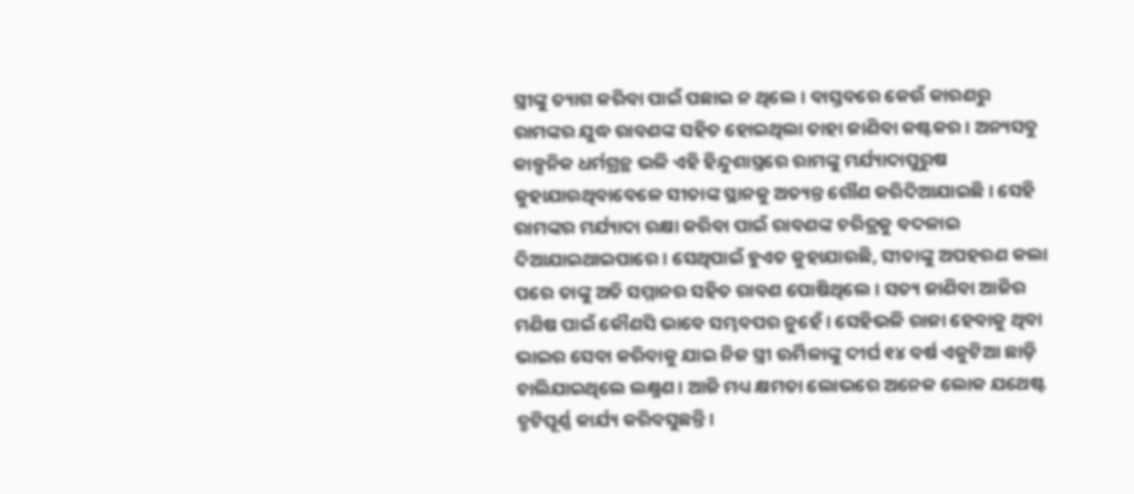ସ୍ତ୍ରୀଙ୍କୁ ତ୍ୟାଗ କରିବା ପାଇଁ ପଛାଇ ନ ଥିଲେ। ବାସ୍ତବରେ କେଉଁ କାରଣରୁ ରାମଙ୍କର ଯୁଦ୍ଧ ରାବଣଙ୍କ ସହିତ ହୋଇଥିଲା ତାହା ଜାଣିବା କଷ୍ଟକର। ଅନ୍ୟସବୁ କାଳ୍ପନିକ ଧର୍ମଗ୍ରନ୍ଥ ଭଳି ଏହି ହିନ୍ଦୁଶାସ୍ତ୍ରରେ ରାମଙ୍କୁ ମର୍ଯ୍ୟାଦାପୁରୁଷ କୁହାଯାଉଥିବାବେଳେ ସୀତାଙ୍କ ସ୍ଥାନକୁ ଅତ୍ୟନ୍ତ ଗୌଣ କରିଦିଆଯାଇଛି। ସେହି ରାମଙ୍କର ମର୍ଯ୍ୟାଦା ରକ୍ଷା କରିବା ପାଇଁ ରାବଣଙ୍କ ଚରିତ୍ରକୁ ବଦଳାଇ ଦିଆଯାଇଥାଇପାରେ। ସେଥିପାଇଁ ହୁଏତ କୁହାଯାଉଛି, ସୀତାଙ୍କୁ ଅପହରଣ କଲା ପରେ ତାଙ୍କୁ ଅତି ସମ୍ମାନର ସହିତ ରାବଣ ପୋଷିଥିଲେ। ସତ୍ୟ ଜାଣିବା ଆଜିର ମଣିଷ ପାଇଁ କୌଣସି ଭାବେ ସମ୍ଭବପର ନୁହେଁ। ସେହିଭଳି ରାଜା ହେବାକୁ ଥିବା ଭାଇର ସେବା କରିବାକୁ ଯାଇ ନିଜ ସ୍ତ୍ରୀ ଊର୍ମିଳାଙ୍କୁ ଦୀର୍ଘ ୧୪ ବର୍ଷ ଏକୁଟିଆ ଛାଡ଼ି ଚାଲିଯାଇଥିଲେ ଲକ୍ଷ୍ମଣ। ଆଜି ମଧ୍ୟ କ୍ଷମତା ଲୋଭରେ ଅନେକ ଲୋକ ଯଥେଷ୍ଟ ତ୍ରୁଟିପୂର୍ଣ୍ଣ କାର୍ଯ୍ୟ କରିବସୁଛନ୍ତି।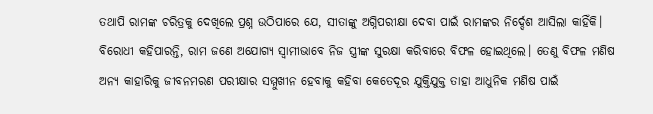ତଥାପି ରାମଙ୍କ ଚରିତ୍ରକୁ ଦେଖିଲେ ପ୍ରଶ୍ନ ଉଠିପାରେ ଯେ, ସୀତାଙ୍କୁ ଅଗ୍ନିପରୀକ୍ଷା ଦେବା ପାଇଁ ରାମଙ୍କର ନିର୍ଦ୍ଦେଶ ଆସିଲା କାହିଁକି। ବିରୋଧୀ କହିପାରନ୍ତି, ରାମ ଜଣେ ଅଯୋଗ୍ୟ ସ୍ବାମୀଭାବେ ନିଜ ସ୍ତ୍ରୀଙ୍କ ସୁରକ୍ଷା କରିବାରେ ବିଫଳ ହୋଇଥିଲେ। ତେଣୁ ବିଫଳ ମଣିଷ ଅନ୍ୟ କାହାରିକୁ ଜୀବନମରଣ ପରୀକ୍ଷାର ସମ୍ମୁଖୀନ ହେବାକୁ କହିବା କେତେଦୂର ଯୁକ୍ତିଯୁକ୍ତ ତାହା ଆଧୁନିକ ମଣିଷ ପାଇଁ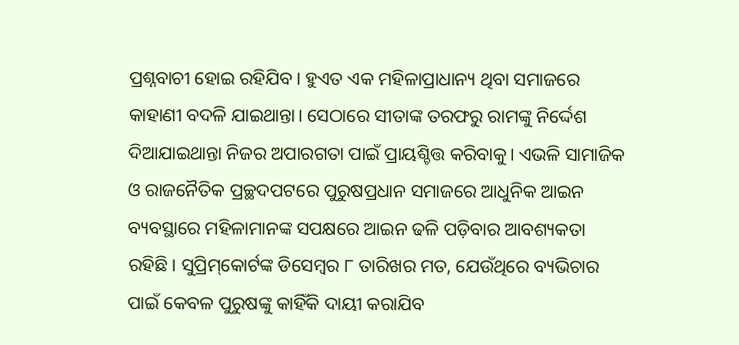ପ୍ରଶ୍ନବାଚୀ ହୋଇ ରହିଯିବ। ହୁଏତ ଏକ ମହିଳାପ୍ରାଧାନ୍ୟ ଥିବା ସମାଜରେ କାହାଣୀ ବଦଳି ଯାଇଥାନ୍ତା। ସେଠାରେ ସୀତାଙ୍କ ତରଫରୁ ରାମଙ୍କୁ ନିର୍ଦ୍ଦେଶ ଦିଆଯାଇଥାନ୍ତା ନିଜର ଅପାରଗତା ପାଇଁ ପ୍ରାୟଶ୍ଚିତ୍ତ କରିବାକୁ। ଏଭଳି ସାମାଜିକ ଓ ରାଜନୈତିକ ପ୍ରଚ୍ଛଦପଟରେ ପୁରୁଷପ୍ରଧାନ ସମାଜରେ ଆଧୁନିକ ଆଇନ ବ୍ୟବସ୍ଥାରେ ମହିଳାମାନଙ୍କ ସପକ୍ଷରେ ଆଇନ ଢଳି ପଡ଼ିବାର ଆବଶ୍ୟକତା ରହିଛି। ସୁପ୍ରିମ୍‌କୋର୍ଟଙ୍କ ଡିସେମ୍ବର ୮ ତାରିଖର ମତ, ଯେଉଁଥିରେ ବ୍ୟଭିଚାର ପାଇଁ କେବଳ ପୁରୁଷଙ୍କୁ କାହିଁକି ଦାୟୀ କରାଯିବ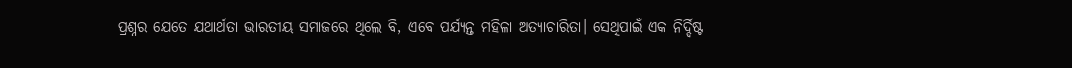ପ୍ରଶ୍ନର ଯେତେ ଯଥାର୍ଥତା ଭାରତୀୟ ସମାଜରେ ଥିଲେ ବି, ଏବେ ପର୍ଯ୍ୟନ୍ତ ମହିଳା ଅତ୍ୟାଚାରିତା। ସେଥିପାଇଁ ଏକ ନିର୍ଦ୍ଦିଷ୍ଟ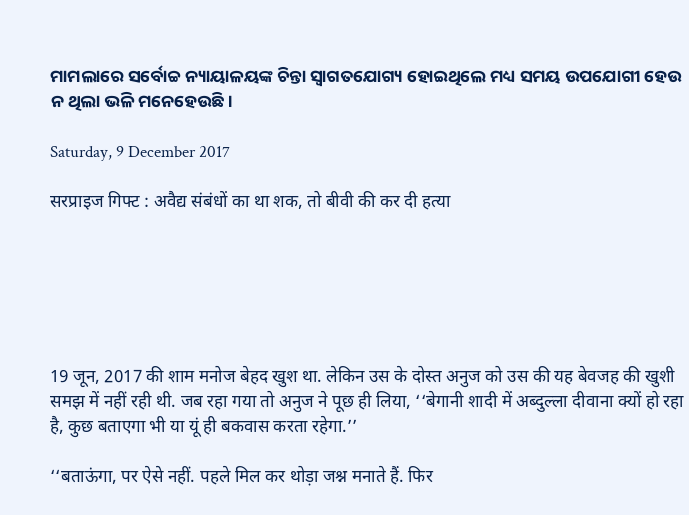ମାମଲାରେ ସର୍ବୋଚ୍ଚ ନ୍ୟାୟାଳୟଙ୍କ ଚିନ୍ତା ସ୍ବାଗତଯୋଗ୍ୟ ହୋଇଥିଲେ ମଧ୍ୟ ସମୟ ଉପଯୋଗୀ ହେଉ ନ ଥିଲା ଭଳି ମନେହେଉଛି।

Saturday, 9 December 2017

सरप्राइज गिफ्ट : अवैद्य संबंधों का था शक, तो बीवी की कर दी हत्या






19 जून, 2017 की शाम मनोज बेहद खुश था. लेकिन उस के दोस्त अनुज को उस की यह बेवजह की खुशी समझ में नहीं रही थी. जब रहा गया तो अनुज ने पूछ ही लिया, ‘‘बेगानी शादी में अब्दुल्ला दीवाना क्यों हो रहा है, कुछ बताएगा भी या यूं ही बकवास करता रहेगा.’’

‘‘बताऊंगा, पर ऐसे नहीं. पहले मिल कर थोड़ा जश्न मनाते हैं. फिर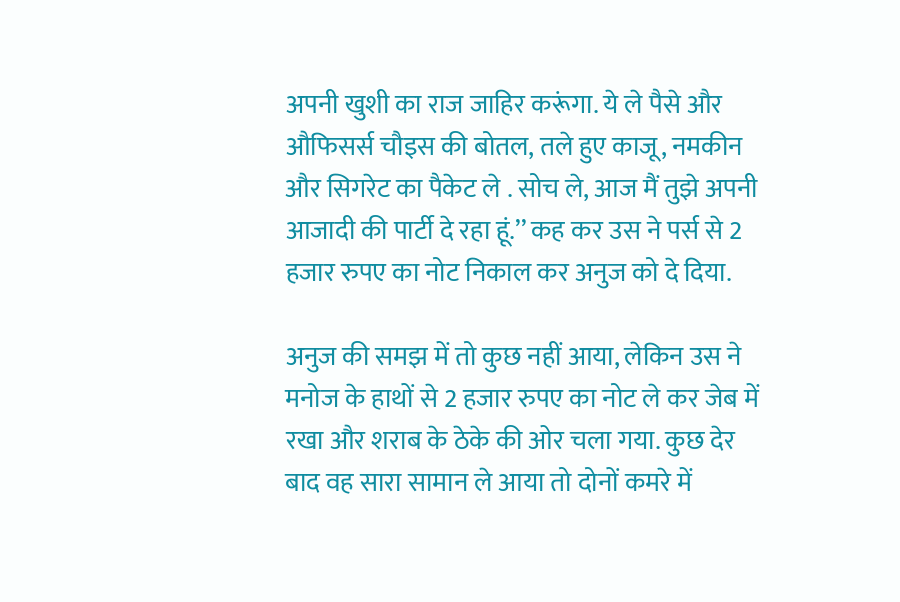अपनी खुशी का राज जाहिर करूंगा. ये ले पैसे और औफिसर्स चौइस की बोतल, तले हुए काजू, नमकीन और सिगरेट का पैकेट ले . सोच ले, आज मैं तुझे अपनी आजादी की पार्टी दे रहा हूं.’’ कह कर उस ने पर्स से 2 हजार रुपए का नोट निकाल कर अनुज को दे दिया.

अनुज की समझ में तो कुछ नहीं आया, लेकिन उस ने मनोज के हाथों से 2 हजार रुपए का नोट ले कर जेब में रखा और शराब के ठेके की ओर चला गया. कुछ देर बाद वह सारा सामान ले आया तो दोनों कमरे में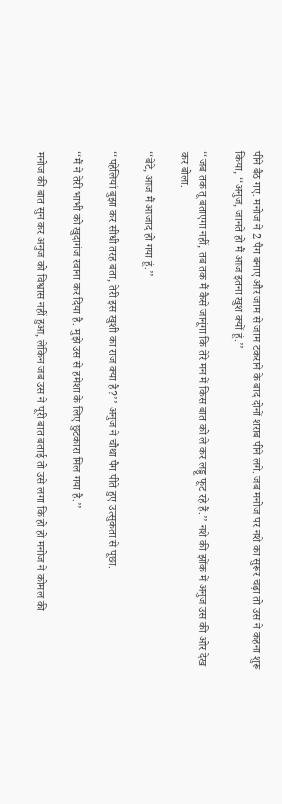पीने बैठ गए. मनोज ने 2 पैग बनाए और जाम से जाम टकराने के बाद दोनों शराब पीने लगे. जब मनोज पर नशे का सुरूर चढ़ा तो उस ने कहना शुरू किया, ‘‘अनुज, जानते हो मैं आज इतना खुश क्यों हूं.’’

‘‘जब तक तू बताएगा नहीं, तब तक मैं कैसे जानूंगा कि तेरे मन में किस बात को ले कर लड्डू फूट रहे हैं.’’ नशे की झोंक में अनुज उस की ओर देख कर बोला.

‘‘बेटे, आज मैं आजाद हो गया हूं.’’

‘‘पहेलियां बुझा कर सीधी तरह बता, तेरी इस खुशी का राज क्या है?’’ अनुज ने चौथा पैग पीते हुए उत्सुकता से पूछा.

‘‘मैं ने तेरी भाभी को खुदागंज रवाना कर दिया है. मुझे उस से हमेशा के लिए छुटकारा मिल गया है.’’

मनोज की बात सुन कर अनुज को विश्वास नहीं हुआ, लेकिन जब उस ने पूरी बात बताई तो उसे लगा कि हो हो मनोज ने कोमल की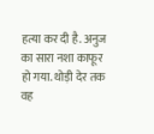हत्या कर दी है. अनुज का सारा नशा काफूर हो गया. थोड़ी देर तक वह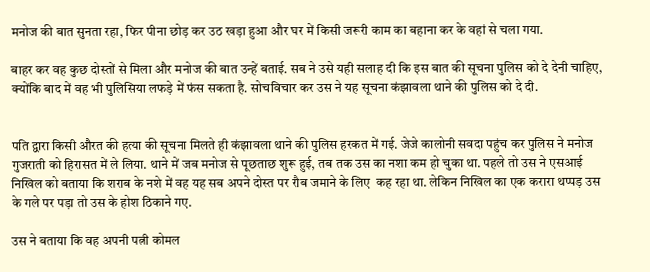मनोज की बात सुनता रहा, फिर पीना छोड़ कर उठ खड़ा हुआ और घर में किसी जरूरी काम का बहाना कर के वहां से चला गया.

बाहर कर वह कुछ दोस्तों से मिला और मनोज की बात उन्हें बताई. सब ने उसे यही सलाह दी कि इस बात की सूचना पुलिस को दे देनी चाहिए, क्योंकि बाद में वह भी पुलिसिया लफड़े में फंस सकता है. सोचविचार कर उस ने यह सूचना कंझावला थाने की पुलिस को दे दी.


पति द्वारा किसी औरत की हत्या की सूचना मिलते ही कंझावला थाने की पुलिस हरकत में गई. जेजे कालोनी सवदा पहुंच कर पुलिस ने मनोज गुजराती को हिरासत में ले लिया. थाने में जब मनोज से पूछताछ शुरू हुई, तब तक उस का नशा कम हो चुका था. पहले तो उस ने एसआई निखिल को बताया कि शराब के नशे में वह यह सब अपने दोस्त पर रौब जमाने के लिए  कह रहा था. लेकिन निखिल का एक करारा थप्पड़ उस के गले पर पड़ा तो उस के होश ठिकाने गए.

उस ने बताया कि वह अपनी पत्नी कोमल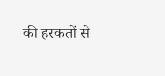की हरकतों से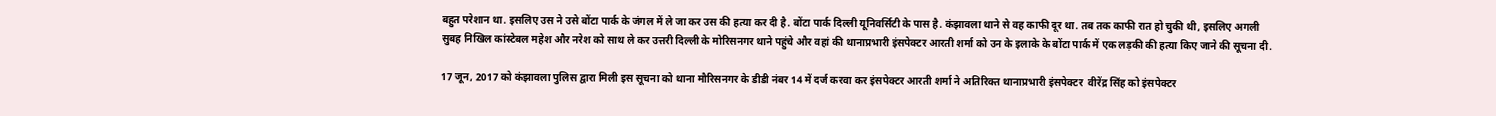बहुत परेशान था. इसलिए उस ने उसे बोंटा पार्क के जंगल में ले जा कर उस की हत्या कर दी है. बोंटा पार्क दिल्ली यूनिवर्सिटी के पास है. कंझावला थाने से वह काफी दूर था. तब तक काफी रात हो चुकी थी, इसलिए अगली सुबह निखिल कांस्टेबल महेश और नरेश को साथ ले कर उत्तरी दिल्ली के मोरिसनगर थाने पहुंचे और वहां की थानाप्रभारी इंसपेक्टर आरती शर्मा को उन के इलाके के बोंटा पार्क में एक लड़की की हत्या किए जाने की सूचना दी.

17 जून, 2017 को कंझावला पुलिस द्वारा मिली इस सूचना को थाना मौरिसनगर के डीडी नंबर 14 में दर्ज करवा कर इंसपेक्टर आरती शर्मा ने अतिरिक्त थानाप्रभारी इंसपेक्टर  वीरेंद्र सिंह को इंसपेक्टर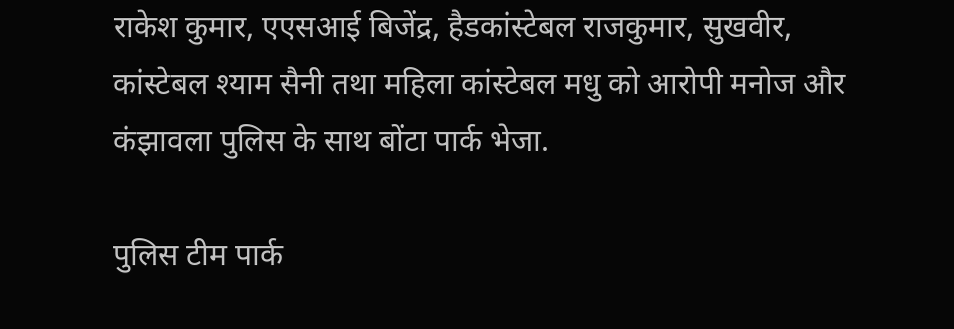राकेश कुमार, एएसआई बिजेंद्र, हैडकांस्टेबल राजकुमार, सुखवीर, कांस्टेबल श्याम सैनी तथा महिला कांस्टेबल मधु को आरोपी मनोज और कंझावला पुलिस के साथ बोंटा पार्क भेजा.

पुलिस टीम पार्क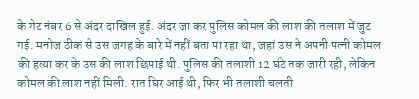के गेट नंबर 6 से अंदर दाखिल हुई. अंदर जा कर पुलिस कोमल की लाश की तलाश में जुट गई. मनोज ठीक से उस जगह के बारे में नहीं बता पा रहा था, जहां उस ने अपनी पत्नी कोमल की हत्या कर के उस की लाश छिपाई थी. पुलिस की तलाशी 12 घंटे तक जारी रही, लेकिन कोमल की लाश नहीं मिली. रात घिर आई थी, फिर भी तलाशी चलती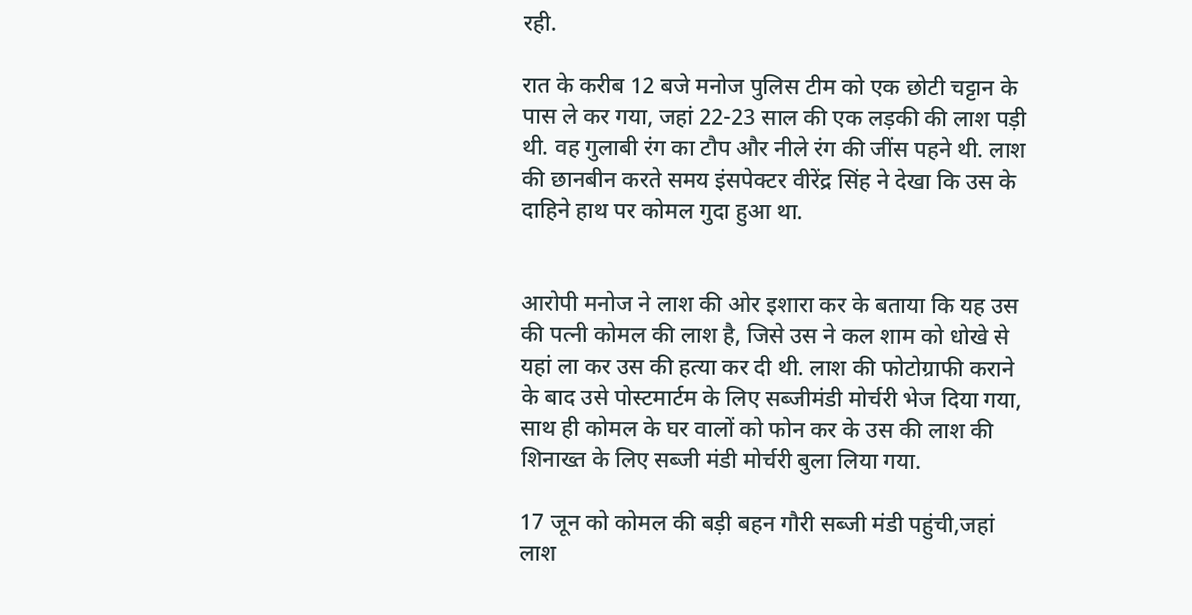रही.

रात के करीब 12 बजे मनोज पुलिस टीम को एक छोटी चट्टान के पास ले कर गया, जहां 22-23 साल की एक लड़की की लाश पड़ी थी. वह गुलाबी रंग का टौप और नीले रंग की जींस पहने थी. लाश की छानबीन करते समय इंसपेक्टर वीरेंद्र सिंह ने देखा कि उस के दाहिने हाथ पर कोमल गुदा हुआ था.


आरोपी मनोज ने लाश की ओर इशारा कर के बताया कि यह उस की पत्नी कोमल की लाश है, जिसे उस ने कल शाम को धोखे से यहां ला कर उस की हत्या कर दी थी. लाश की फोटोग्राफी कराने के बाद उसे पोस्टमार्टम के लिए सब्जीमंडी मोर्चरी भेज दिया गया, साथ ही कोमल के घर वालों को फोन कर के उस की लाश की शिनाख्त के लिए सब्जी मंडी मोर्चरी बुला लिया गया.

17 जून को कोमल की बड़ी बहन गौरी सब्जी मंडी पहुंची,जहां लाश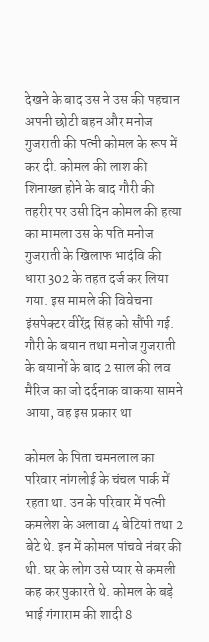देखने के बाद उस ने उस की पहचान अपनी छोटी बहन और मनोज गुजराती की पत्नी कोमल के रूप में कर दी. कोमल की लाश की शिनाख्त होने के बाद गौरी की तहरीर पर उसी दिन कोमल की हत्या का मामला उस के पति मनोज गुजराती के खिलाफ भादंवि की धारा 302 के तहत दर्ज कर लिया गया. इस मामले की विवेचना इंसपेक्टर वीरेंद्र सिंह को सौंपी गई. गौरी के बयान तथा मनोज गुजराती के बयानों के बाद 2 साल की लव मैरिज का जो दर्दनाक वाकया सामने आया, वह इस प्रकार था

कोमल के पिता चमनलाल का परिवार नांगलोई के चंचल पार्क में रहता था. उन के परिवार में पत्नी कमलेश के अलावा 4 बेटियां तथा 2 बेटे थे. इन में कोमल पांचवे नंबर की थी. घर के लोग उसे प्यार से कमली कह कर पुकारते थे. कोमल के बड़े भाई गंगाराम की शादी 8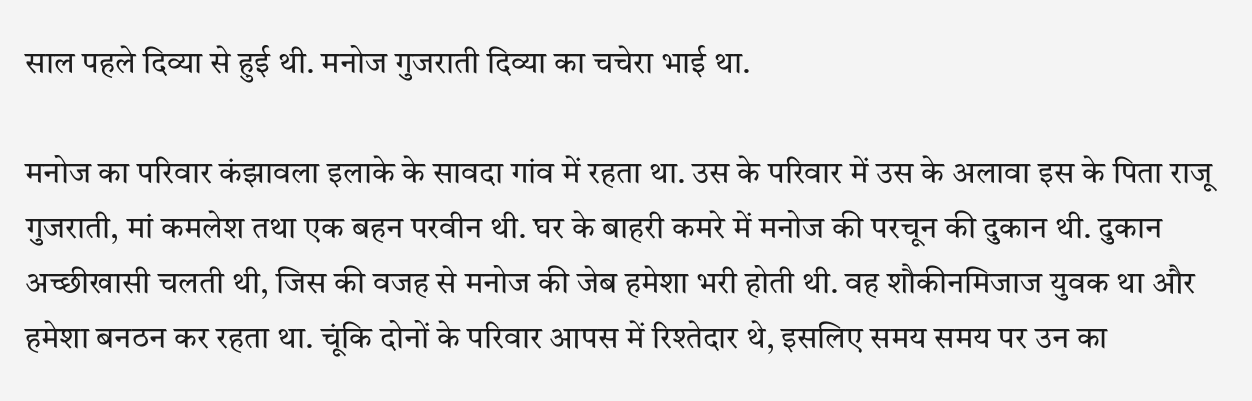साल पहले दिव्या से हुई थी. मनोज गुजराती दिव्या का चचेरा भाई था.

मनोज का परिवार कंझावला इलाके के सावदा गांव में रहता था. उस के परिवार में उस के अलावा इस के पिता राजू गुजराती, मां कमलेश तथा एक बहन परवीन थी. घर के बाहरी कमरे में मनोज की परचून की दुकान थी. दुकान अच्छीखासी चलती थी, जिस की वजह से मनोज की जेब हमेशा भरी होती थी. वह शौकीनमिजाज युवक था और हमेशा बनठन कर रहता था. चूंकि दोनों के परिवार आपस में रिश्तेदार थे, इसलिए समय समय पर उन का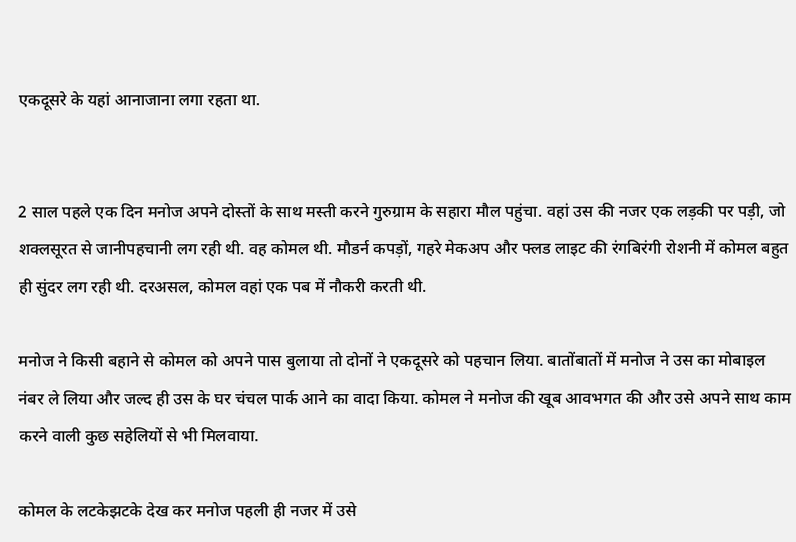एकदूसरे के यहां आनाजाना लगा रहता था.


2 साल पहले एक दिन मनोज अपने दोस्तों के साथ मस्ती करने गुरुग्राम के सहारा मौल पहुंचा. वहां उस की नजर एक लड़की पर पड़ी, जो शक्लसूरत से जानीपहचानी लग रही थी. वह कोमल थी. मौडर्न कपड़ों, गहरे मेकअप और फ्लड लाइट की रंगबिरंगी रोशनी में कोमल बहुत ही सुंदर लग रही थी. दरअसल, कोमल वहां एक पब में नौकरी करती थी.

मनोज ने किसी बहाने से कोमल को अपने पास बुलाया तो दोनों ने एकदूसरे को पहचान लिया. बातोंबातों में मनोज ने उस का मोबाइल नंबर ले लिया और जल्द ही उस के घर चंचल पार्क आने का वादा किया. कोमल ने मनोज की खूब आवभगत की और उसे अपने साथ काम करने वाली कुछ सहेलियों से भी मिलवाया.

कोमल के लटकेझटके देख कर मनोज पहली ही नजर में उसे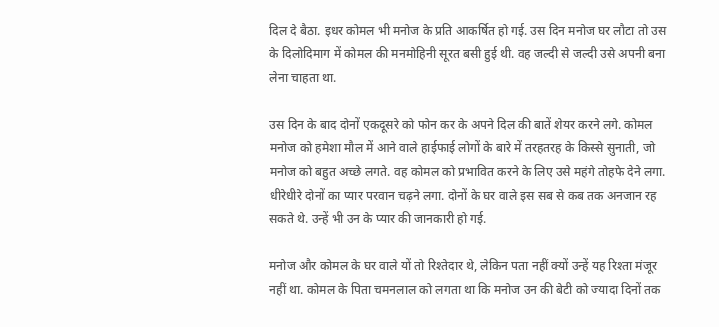दिल दे बैठा. इधर कोमल भी मनोज के प्रति आकर्षित हो गई. उस दिन मनोज घर लौटा तो उस के दिलोदिमाग में कोमल की मनमोहिनी सूरत बसी हुई थी. वह जल्दी से जल्दी उसे अपनी बना लेना चाहता था.

उस दिन के बाद दोनों एकदूसरे को फोन कर के अपने दिल की बातें शेयर करने लगे. कोमल मनोज को हमेशा मौल में आने वाले हाईफाई लोगों के बारे में तरहतरह के किस्से सुनाती, जो मनोज को बहुत अच्छे लगते. वह कोमल को प्रभावित करने के लिए उसे महंगे तोहफे देने लगा. धीरेधीरे दोनों का प्यार परवान चढ़ने लगा. दोनों के घर वाले इस सब से कब तक अनजान रह सकते थे. उन्हें भी उन के प्यार की जानकारी हो गई.

मनोज और कोमल के घर वाले यों तो रिश्तेदार थे, लेकिन पता नहीं क्यों उन्हें यह रिश्ता मंजूर नहीं था. कोमल के पिता चमनलाल को लगता था कि मनोज उन की बेटी को ज्यादा दिनों तक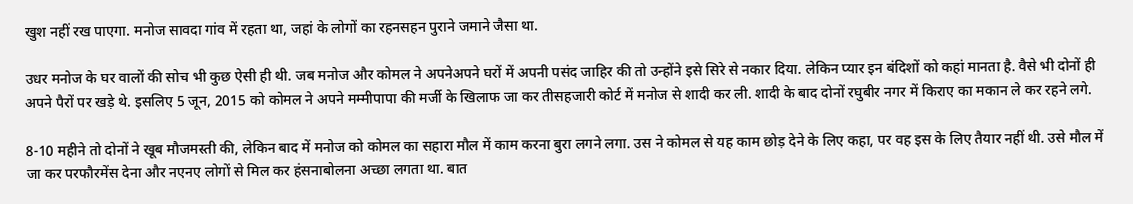खुश नहीं रख पाएगा. मनोज सावदा गांव में रहता था, जहां के लोगों का रहनसहन पुराने जमाने जैसा था.

उधर मनोज के घर वालों की सोच भी कुछ ऐसी ही थी. जब मनोज और कोमल ने अपनेअपने घरों में अपनी पसंद जाहिर की तो उन्होंने इसे सिरे से नकार दिया. लेकिन प्यार इन बंदिशों को कहां मानता है. वैसे भी दोनों ही अपने पैरों पर खड़े थे. इसलिए 5 जून, 2015 को कोमल ने अपने मम्मीपापा की मर्जी के खिलाफ जा कर तीसहजारी कोर्ट में मनोज से शादी कर ली. शादी के बाद दोनों रघुबीर नगर में किराए का मकान ले कर रहने लगे.

8-10 महीने तो दोनों ने खूब मौजमस्ती की, लेकिन बाद में मनोज को कोमल का सहारा मौल में काम करना बुरा लगने लगा. उस ने कोमल से यह काम छोड़ देने के लिए कहा, पर वह इस के लिए तैयार नहीं थी. उसे मौल में जा कर परफौरमेंस देना और नएनए लोगों से मिल कर हंसनाबोलना अच्छा लगता था. बात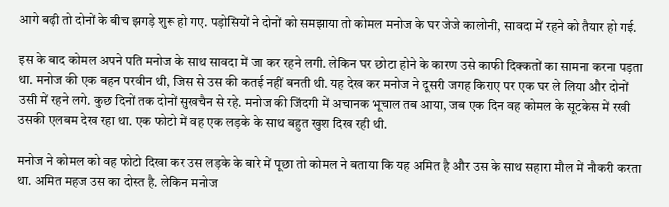आगे बढ़ी तो दोनों के बीच झगड़े शुरू हो गए. पड़ोसियों ने दोनों को समझाया तो कोमल मनोज के घर जेजे कालोनी, सावदा में रहने को तैयार हो गई.

इस के बाद कोमल अपने पति मनोज के साथ सावदा में जा कर रहने लगी. लेकिन घर छोटा होने के कारण उसे काफी दिक्कतों का सामना करना पड़ता था. मनोज की एक बहन परवीन थी, जिस से उस की कतई नहीं बनती थी. यह देख कर मनोज ने दूसरी जगह किराए पर एक घर ले लिया और दोनों उसी में रहने लगे. कुछ दिनों तक दोनों सुखचैन से रहे. मनोज की जिंदगी में अचानक भूचाल तब आया, जब एक दिन वह कोमल के सूटकेस में रखी उसकी एलबम देख रहा था. एक फोटो में वह एक लड़के के साथ बहुत खुश दिख रही थी.

मनोज ने कोमल को वह फोटो दिखा कर उस लड़के के बारे में पूछा तो कोमल ने बताया कि यह अमित है और उस के साथ सहारा मौल में नौकरी करता था. अमित महज उस का दोस्त है. लेकिन मनोज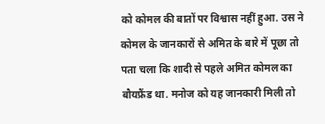को कोमल की बातों पर विश्वास नहीं हुआ. उस ने कोमल के जानकारों से अमित के बारे में पूछा तो पता चला कि शादी से पहले अमित कोमल का बौयफ्रैंड था. मनोज को यह जानकारी मिली तो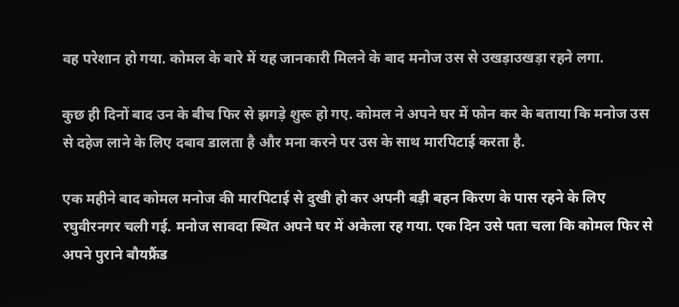वह परेशान हो गया. कोमल के बारे में यह जानकारी मिलने के बाद मनोज उस से उखड़ाउखड़ा रहने लगा.

कुछ ही दिनों बाद उन के बीच फिर से झगड़े शुरू हो गए. कोमल ने अपने घर में फोन कर के बताया कि मनोज उस से दहेज लाने के लिए दबाव डालता है और मना करने पर उस के साथ मारपिटाई करता है.

एक महीने बाद कोमल मनोज की मारपिटाई से दुखी हो कर अपनी बड़ी बहन किरण के पास रहने के लिए रघुवीरनगर चली गई. मनोज सावदा स्थित अपने घर में अकेला रह गया. एक दिन उसे पता चला कि कोमल फिर से अपने पुराने बौयफ्रैंड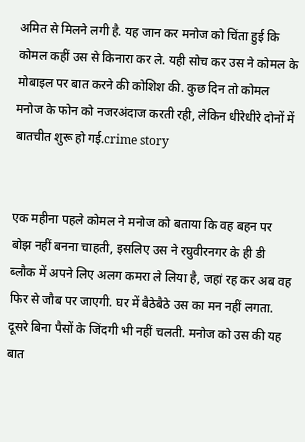अमित से मिलने लगी है. यह जान कर मनोज को चिंता हुई कि कोमल कहीं उस से किनारा कर ले. यही सोच कर उस ने कोमल के मोबाइल पर बात करने की कोशिश की. कुछ दिन तो कोमल मनोज के फोन को नजरअंदाज करती रही, लेकिन धीरेधीरे दोनों में बातचीत शुरू हो गई.crime story


एक महीना पहले कोमल ने मनोज को बताया कि वह बहन पर बोझ नहीं बनना चाहती, इसलिए उस ने रघुवीरनगर के ही डी ब्लौक में अपने लिए अलग कमरा ले लिया है, जहां रह कर अब वह फिर से जौब पर जाएगी. घर में बैठेबैठे उस का मन नहीं लगता. दूसरे बिना पैसों के जिंदगी भी नहीं चलती. मनोज को उस की यह बात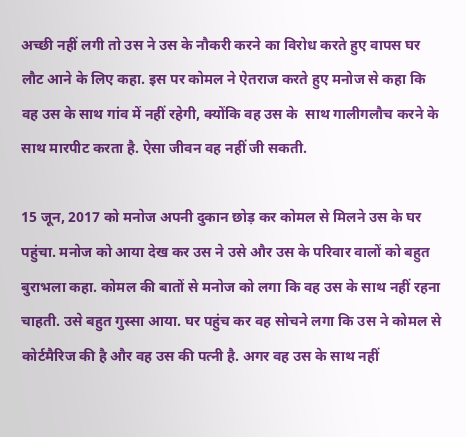अच्छी नहीं लगी तो उस ने उस के नौकरी करने का विरोध करते हुए वापस घर लौट आने के लिए कहा. इस पर कोमल ने ऐतराज करते हुए मनोज से कहा कि वह उस के साथ गांव में नहीं रहेगी, क्योंकि वह उस के  साथ गालीगलौच करने के साथ मारपीट करता है. ऐसा जीवन वह नहीं जी सकती.

15 जून, 2017 को मनोज अपनी दुकान छोड़ कर कोमल से मिलने उस के घर पहुंचा. मनोज को आया देख कर उस ने उसे और उस के परिवार वालों को बहुत बुराभला कहा. कोमल की बातों से मनोज को लगा कि वह उस के साथ नहीं रहना चाहती. उसे बहुत गुस्सा आया. घर पहुंच कर वह सोचने लगा कि उस ने कोमल से कोर्टमैरिज की है और वह उस की पत्नी है. अगर वह उस के साथ नहीं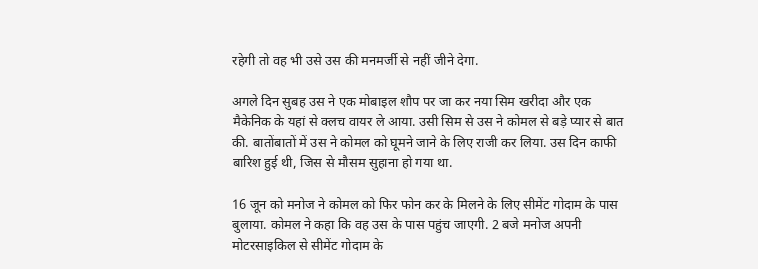रहेगी तो वह भी उसे उस की मनमर्जी से नहीं जीने देगा.

अगले दिन सुबह उस ने एक मोबाइल शौप पर जा कर नया सिम खरीदा और एक मैकेनिक के यहां से क्लच वायर ले आया. उसी सिम से उस ने कोमल से बड़े प्यार से बात की. बातोंबातों में उस ने कोमल को घूमने जाने के लिए राजी कर लिया. उस दिन काफी बारिश हुई थी, जिस से मौसम सुहाना हो गया था.

16 जून को मनोज ने कोमल को फिर फोन कर के मिलने के लिए सीमेंट गोदाम के पास बुलाया. कोमल ने कहा कि वह उस के पास पहुंच जाएगी. 2 बजे मनोज अपनी मोटरसाइकिल से सीमेंट गोदाम के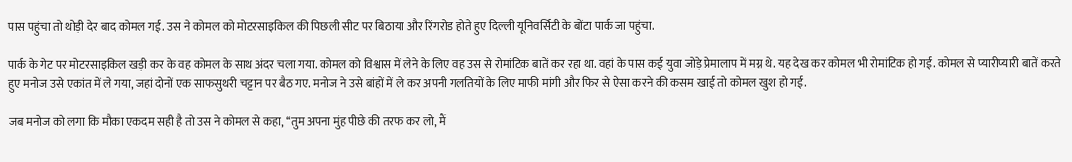पास पहुंचा तो थोड़ी देर बाद कोमल गई. उस ने कोमल को मोटरसाइकिल की पिछली सीट पर बिठाया और रिंगरोड होते हुए दिल्ली यूनिवर्सिटी के बोंटा पार्क जा पहुंचा.

पार्क के गेट पर मोटरसाइकिल खड़ी कर के वह कोमल के साथ अंदर चला गया. कोमल को विश्वास में लेने के लिए वह उस से रोमांटिक बातें कर रहा था. वहां के पास कई युवा जोड़े प्रेमालाप में मग्न थे. यह देख कर कोमल भी रोमांटिक हो गई. कोमल से प्यारीप्यारी बातें करते हुए मनोज उसे एकांत में ले गया, जहां दोनों एक साफसुथरी चट्टान पर बैठ गए. मनोज ने उसे बांहों में ले कर अपनी गलतियों के लिए माफी मांगी और फिर से ऐसा करने की कसम खाई तो कोमल खुश हो गई.

जब मनोज को लगा कि मौका एकदम सही है तो उस ने कोमल से कहा, ‘‘तुम अपना मुंह पीछे की तरफ कर लो, मैं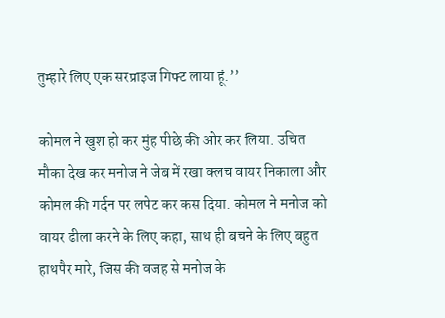तुम्हारे लिए एक सरप्राइज गिफ्ट लाया हूं.’’

कोमल ने खुश हो कर मुंह पीछे की ओर कर लिया. उचित मौका देख कर मनोज ने जेब में रखा क्लच वायर निकाला और कोमल की गर्दन पर लपेट कर कस दिया. कोमल ने मनोज को वायर ढीला करने के लिए कहा, साथ ही बचने के लिए बहुत हाथपैर मारे, जिस की वजह से मनोज के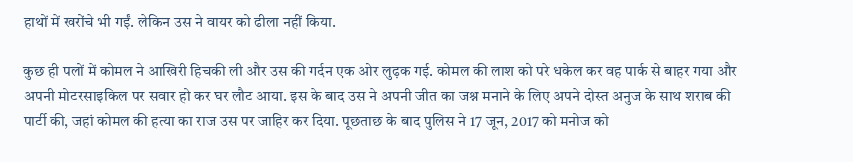हाथों में खरोंचे भी गईं. लेकिन उस ने वायर को ढीला नहीं किया.

कुछ ही पलों में कोमल ने आखिरी हिचकी ली और उस की गर्दन एक ओर लुढ़क गई. कोमल की लाश को परे धकेल कर वह पार्क से बाहर गया और अपनी मोटरसाइकिल पर सवार हो कर घर लौट आया. इस के बाद उस ने अपनी जीत का जश्न मनाने के लिए अपने दोस्त अनुज के साथ शराब की पार्टी की, जहां कोमल की हत्या का राज उस पर जाहिर कर दिया. पूछताछ के बाद पुलिस ने 17 जून, 2017 को मनोज को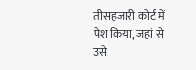तीसहजारी कोर्ट में पेश किया, जहां से उसे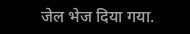जेल भेज दिया गया.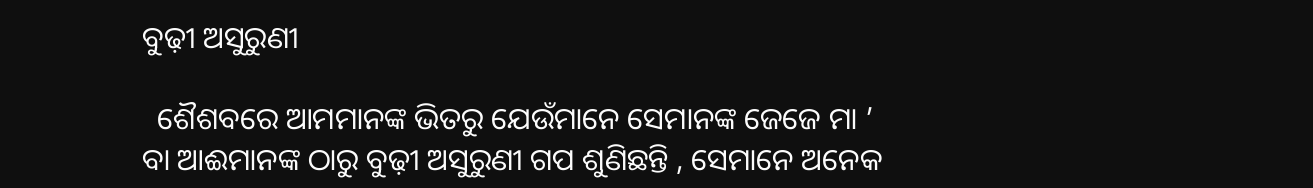ବୁଢ଼ୀ ଅସୁରୁଣୀ

  ଶୈଶବରେ ଆମମାନଙ୍କ ଭିତରୁ ଯେଉଁମାନେ ସେମାନଙ୍କ ଜେଜେ ମା ’ ବା ଆଈମାନଙ୍କ ଠାରୁ ବୁଢ଼ୀ ଅସୁରୁଣୀ ଗପ ଶୁଣିଛନ୍ତି , ସେମାନେ ଅନେକ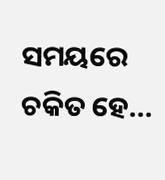ସମୟରେ ଚକିତ ହେ...